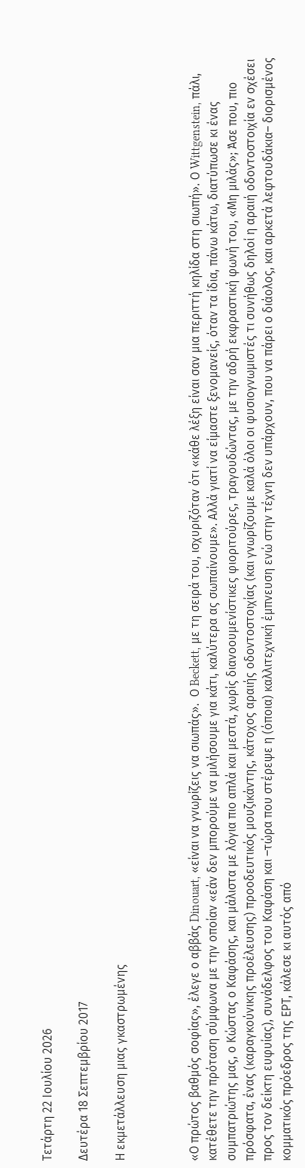Τετάρτη 22 Ιουλίου 2026

Δευτέρα 18 Σεπτεμβρίου 2017

Η εκμετάλλευση μιας γκαστρωμένης



«Ο πρώτος βαθμός σοφίας», έλεγε ο αββάς Dinouart, «είναι να γνωρίζεις να σιωπάς».  Ο Beckett, με τη σειρά του, ισχυριζόταν ότι «κάθε λέξη είναι σαν μια περιττή κηλίδα στη σιωπή». Ο Wittgenstein, πάλι, κατέθετε την πρόταση σύμφωνα με την οποίαν «εάν δεν μπορούμε να μιλήσουμε για κάτι, καλύτερα ας σωπαίνουμε». Αλλά γιατί να είμαστε ξενομανείς, όταν τα ίδια, πάνω κάτω, διατύπωσε κι ένας συμπατριώτης μας, ο Κώστας ο Καφάσης, και μάλιστα με λόγια πιο απλά και μεστά, χωρίς διανοουμενίστικες φιοριτούρες, τραγουδώντας, με την αδρή εκφραστική φωνή του, «Μη μιλάς»; Άσε που, πιο πρόσφατα, ένας (καραγκούνικης προέλευσης) προοδευτικός μουζικάντης, κάτοχος αραιής οδοντοστοιχίας (και γνωρίζουμε καλά όλοι οι φυσιογνωμιστές τι συνήθως δηλοί η αραιή οδοντοστοιχία εν σχέσει  προς τον δείκτη ευφυίας), συνάδελφος του Καφάση και –τώρα που στέρεψε η (όποια) καλλιτεχνική έμπνευση ενώ στην τέχνη δεν υπάρχουν, που να πάρει ο διάολος, και αρκετά λεφτουδάκια– διορισμένος κομματικός πρόεδρος της ΕΡΤ, κάλεσε κι αυτός από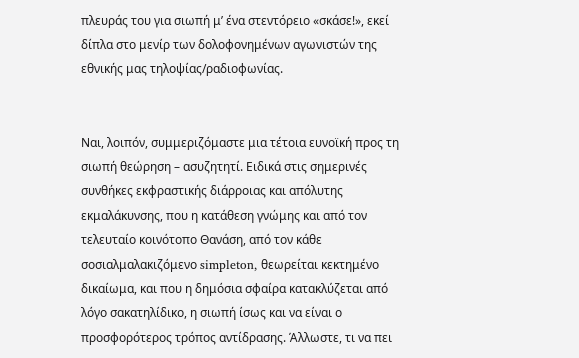πλευράς του για σιωπή μ’ ένα στεντόρειο «σκάσε!», εκεί δίπλα στο μενίρ των δολοφονημένων αγωνιστών της εθνικής μας τηλοψίας/ραδιοφωνίας.


Ναι, λοιπόν, συμμεριζόμαστε μια τέτοια ευνοϊκή προς τη σιωπή θεώρηση – ασυζητητί. Ειδικά στις σημερινές συνθήκες εκφραστικής διάρροιας και απόλυτης εκμαλάκυνσης, που η κατάθεση γνώμης και από τον τελευταίο κοινότοπο Θανάση, από τον κάθε σοσιαλμαλακιζόμενο simpleton, θεωρείται κεκτημένο δικαίωμα, και που η δημόσια σφαίρα κατακλύζεται από λόγο σακατηλίδικο, η σιωπή ίσως και να είναι ο προσφορότερος τρόπος αντίδρασης. Άλλωστε, τι να πει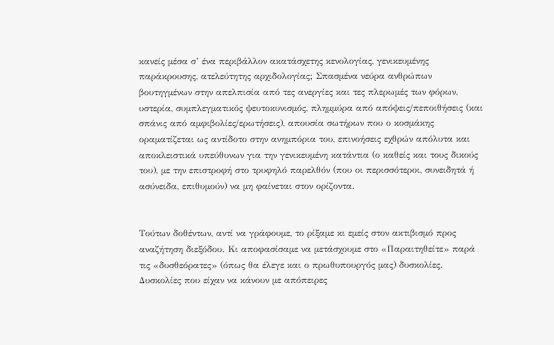κανείς μέσα σ’ ένα περιβάλλον ακατάσχετης κενολογίας, γενικευμένης παράκρουσης, ατελεύτητης αρχιδολογίας; Σπασμένα νεύρα ανθρώπων βουτηγμένων στην απελπισία από τες ανεργίες και τες πλερωμές των φόρων, υστερία, συμπλεγματικός ψευτοκυνισμός, πλημμύρα από απόψεις/πεποιθήσεις (και σπάνις από αμφιβολίες/ερωτήσεις), απουσία σωτήρων που ο κοσμάκης οραματίζεται ως αντίδοτο στην ανημπόρια του, επινοήσεις εχθρών απόλυτα και αποκλειστικά υπεύθυνων για την γενικευμένη κατάντια (ο καθείς και τους δικούς του), με την επιστροφή στο τρυφηλό παρελθόν (που οι περισσότεροι, συνειδητά ή ασύνειδα, επιθυμούν) να μη φαίνεται στον ορίζοντα.


Τούτων δοθέντων, αντί να γράφουμε, το ρίξαμε κι εμείς στον ακτιβισμό προς αναζήτηση διεξόδου. Κι αποφασίσαμε να μετάσχουμε στο «Παραιτηθείτε» παρά τις «δυσθεόρατες» (όπως θα έλεγε και ο πρωθυπουργός μας) δυσκολίες. Δυσκολίες που είχαν να κάνουν με απόπειρες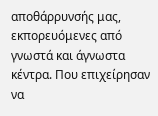αποθάρρυνσής μας, εκπορευόμενες από γνωστά και άγνωστα κέντρα. Που επιχείρησαν να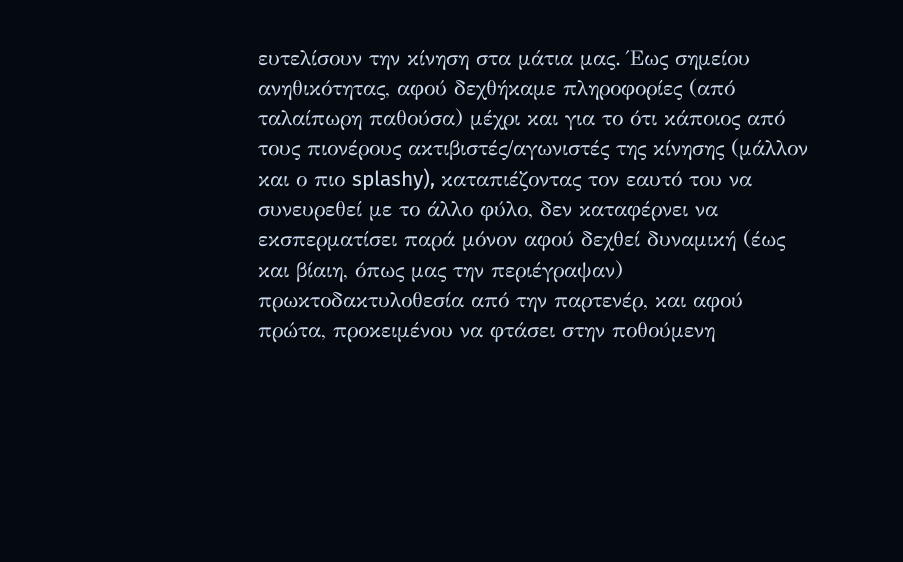ευτελίσουν την κίνηση στα μάτια μας. Έως σημείου ανηθικότητας, αφού δεχθήκαμε πληροφορίες (από ταλαίπωρη παθούσα) μέχρι και για το ότι κάποιος από τους πιονέρους ακτιβιστές/αγωνιστές της κίνησης (μάλλον και ο πιο splashy), καταπιέζοντας τον εαυτό του να συνευρεθεί με το άλλο φύλο, δεν καταφέρνει να εκσπερματίσει παρά μόνον αφού δεχθεί δυναμική (έως και βίαιη, όπως μας την περιέγραψαν) πρωκτοδακτυλοθεσία από την παρτενέρ, και αφού πρώτα, προκειμένου να φτάσει στην ποθούμενη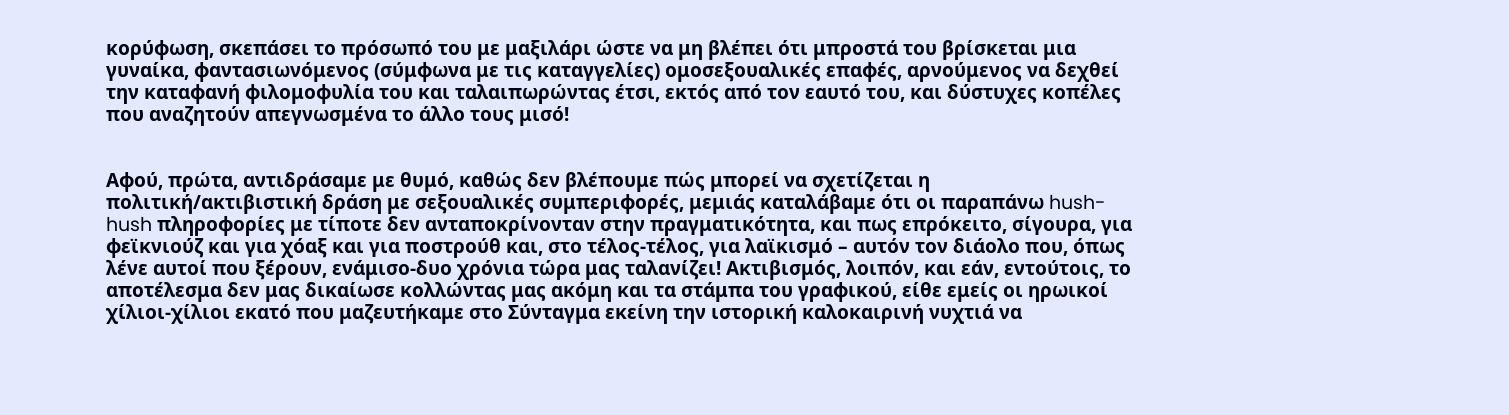κορύφωση, σκεπάσει το πρόσωπό του με μαξιλάρι ώστε να μη βλέπει ότι μπροστά του βρίσκεται μια γυναίκα, φαντασιωνόμενος (σύμφωνα με τις καταγγελίες) ομοσεξουαλικές επαφές, αρνούμενος να δεχθεί την καταφανή φιλομοφυλία του και ταλαιπωρώντας έτσι, εκτός από τον εαυτό του, και δύστυχες κοπέλες που αναζητούν απεγνωσμένα το άλλο τους μισό!


Αφού, πρώτα, αντιδράσαμε με θυμό, καθώς δεν βλέπουμε πώς μπορεί να σχετίζεται η πολιτική/ακτιβιστική δράση με σεξουαλικές συμπεριφορές, μεμιάς καταλάβαμε ότι οι παραπάνω hush-hush πληροφορίες με τίποτε δεν ανταποκρίνονταν στην πραγματικότητα, και πως επρόκειτο, σίγουρα, για φεϊκνιούζ και για χόαξ και για ποστρούθ και, στο τέλος-τέλος, για λαϊκισμό – αυτόν τον διάολο που, όπως λένε αυτοί που ξέρουν, ενάμισο-δυο χρόνια τώρα μας ταλανίζει! Ακτιβισμός, λοιπόν, και εάν, εντούτοις, το αποτέλεσμα δεν μας δικαίωσε κολλώντας μας ακόμη και τα στάμπα του γραφικού, είθε εμείς οι ηρωικοί χίλιοι-χίλιοι εκατό που μαζευτήκαμε στο Σύνταγμα εκείνη την ιστορική καλοκαιρινή νυχτιά να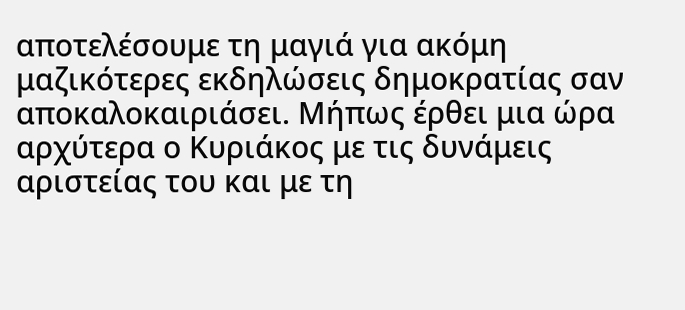αποτελέσουμε τη μαγιά για ακόμη μαζικότερες εκδηλώσεις δημοκρατίας σαν αποκαλοκαιριάσει. Μήπως έρθει μια ώρα αρχύτερα ο Κυριάκος με τις δυνάμεις αριστείας του και με τη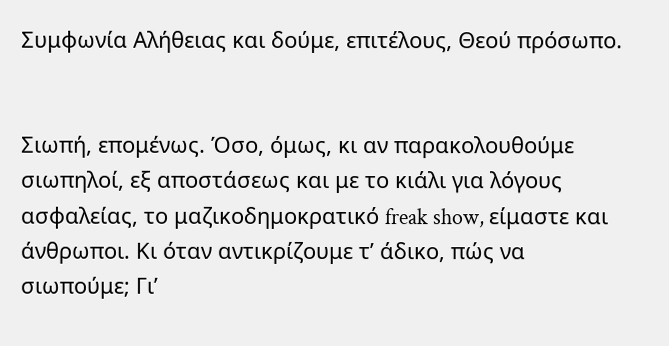Συμφωνία Αλήθειας και δούμε, επιτέλους, Θεού πρόσωπο.


Σιωπή, επομένως. Όσο, όμως, κι αν παρακολουθούμε σιωπηλοί, εξ αποστάσεως και με το κιάλι για λόγους ασφαλείας, το μαζικοδημοκρατικό freak show, είμαστε και άνθρωποι. Κι όταν αντικρίζουμε τ’ άδικο, πώς να σιωπούμε; Γι’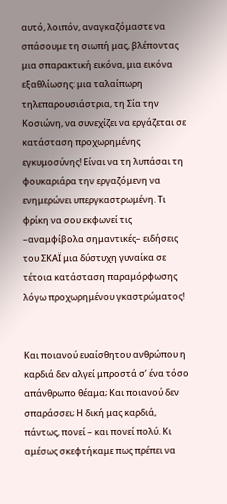αυτό, λοιπόν, αναγκαζόμαστε να σπάσουμε τη σιωπή μας, βλέποντας μια σπαρακτική εικόνα, μια εικόνα εξαθλίωσης: μια ταλαίπωρη τηλεπαρουσιάστρια, τη Σία την Κοσιώνη, να συνεχίζει να εργάζεται σε κατάσταση προχωρημένης εγκυμοσύνης! Είναι να τη λυπάσαι τη φουκαριάρα την εργαζόμενη να ενημερώνει υπεργκαστρωμένη. Τι φρίκη να σου εκφωνεί τις –αναμφίβολα σημαντικές– ειδήσεις του ΣΚΑΪ μια δύστυχη γυναίκα σε τέτοια κατάσταση παραμόρφωσης λόγω προχωρημένου γκαστρώματος!


Και ποιανού ευαίσθητου ανθρώπου η καρδιά δεν αλγεί μπροστά σ’ ένα τόσο απάνθρωπο θέαμα; Και ποιανού δεν σπαράσσει; Η δική μας καρδιά, πάντως, πονεί – και πονεί πολύ. Κι αμέσως σκεφτήκαμε πως πρέπει να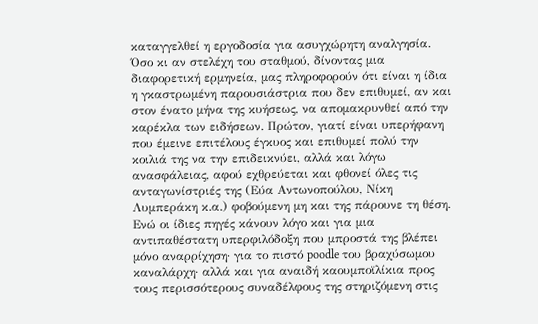καταγγελθεί η εργοδοσία για ασυγχώρητη αναλγησία. Όσο κι αν στελέχη του σταθμού, δίνοντας μια διαφορετική ερμηνεία, μας πληροφορούν ότι είναι η ίδια η γκαστρωμένη παρουσιάστρια που δεν επιθυμεί, αν και στον ένατο μήνα της κυήσεως, να απομακρυνθεί από την καρέκλα των ειδήσεων. Πρώτον, γιατί είναι υπερήφανη που έμεινε επιτέλους έγκυος και επιθυμεί πολύ την κοιλιά της να την επιδεικνύει, αλλά και λόγω ανασφάλειας, αφού εχθρεύεται και φθονεί όλες τις ανταγωνίστριές της (Εύα Αντωνοπούλου, Νίκη Λυμπεράκη κ.α.) φοβούμενη μη και της πάρουνε τη θέση. Ενώ οι ίδιες πηγές κάνουν λόγο και για μια αντιπαθέστατη υπερφιλόδοξη που μπροστά της βλέπει μόνο αναρρίχηση· για το πιστό poodle του βραχύσωμου καναλάρχη· αλλά και για αναιδή καουμποϊλίκια προς τους περισσότερους συναδέλφους της στηριζόμενη στις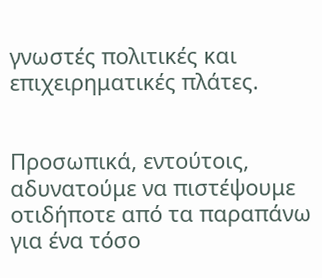γνωστές πολιτικές και επιχειρηματικές πλάτες.


Προσωπικά, εντούτοις, αδυνατούμε να πιστέψουμε οτιδήποτε από τα παραπάνω για ένα τόσο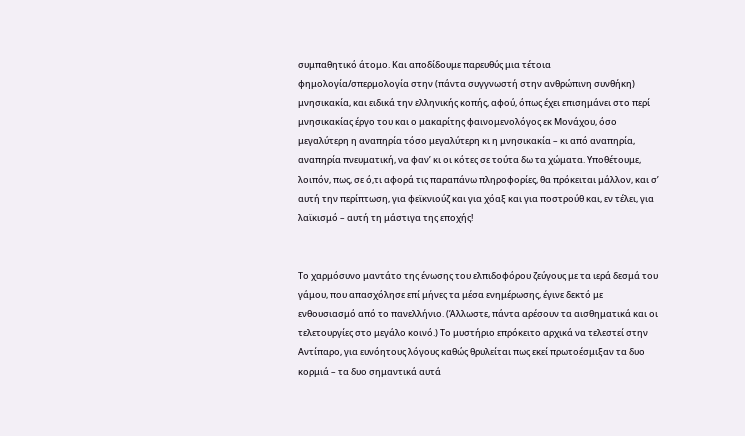συμπαθητικό άτομο. Και αποδίδουμε παρευθύς μια τέτοια φημολογία/σπερμολογία στην (πάντα συγγνωστή στην ανθρώπινη συνθήκη) μνησικακία, και ειδικά την ελληνικής κοπής, αφού, όπως έχει επισημάνει στο περί μνησικακίας έργο του και ο μακαρίτης φαινομενολόγος εκ Μονάχου, όσο μεγαλύτερη η αναπηρία τόσο μεγαλύτερη κι η μνησικακία – κι από αναπηρία, αναπηρία πνευματική, να φαν’ κι οι κότες σε τούτα δω τα χώματα. Υποθέτουμε, λοιπόν, πως, σε ό,τι αφορά τις παραπάνω πληροφορίες, θα πρόκειται μάλλον, και σ’ αυτή την περίπτωση, για φεϊκνιούζ και για χόαξ και για ποστρούθ και, εν τέλει, για λαϊκισμό – αυτή τη μάστιγα της εποχής!


Το χαρμόσυνο μαντάτο της ένωσης του ελπιδοφόρου ζεύγους με τα ιερά δεσμά του γάμου, που απασχόλησε επί μήνες τα μέσα ενημέρωσης, έγινε δεκτό με ενθουσιασμό από το πανελλήνιο. (Άλλωστε, πάντα αρέσουν τα αισθηματικά και οι τελετουργίες στο μεγάλο κοινό.) Το μυστήριο επρόκειτο αρχικά να τελεστεί στην Αντίπαρο, για ευνόητους λόγους καθώς θρυλείται πως εκεί πρωτοέσμιξαν τα δυο κορμιά – τα δυο σημαντικά αυτά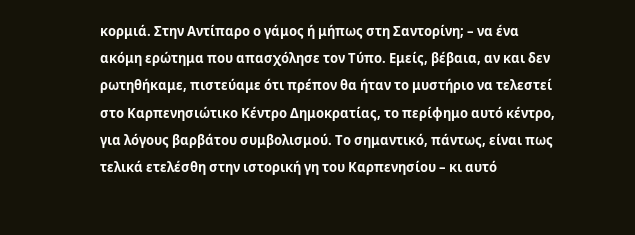κορμιά. Στην Αντίπαρο ο γάμος ή μήπως στη Σαντορίνη; – να ένα ακόμη ερώτημα που απασχόλησε τον Τύπο. Εμείς, βέβαια, αν και δεν ρωτηθήκαμε, πιστεύαμε ότι πρέπον θα ήταν το μυστήριο να τελεστεί στο Καρπενησιώτικο Κέντρο Δημοκρατίας, το περίφημο αυτό κέντρο, για λόγους βαρβάτου συμβολισμού. Το σημαντικό, πάντως, είναι πως τελικά ετελέσθη στην ιστορική γη του Καρπενησίου – κι αυτό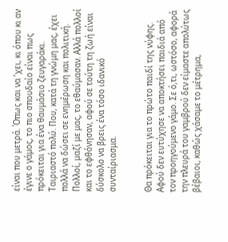είναι που μετρά. Όπως και να ’χει, κι όπου κι αν έγινε ο γάμος, το πιο σπουδαίο είναι πως πρόκειται για ένα θαυμάσιο ζευγαράκι. Ταιριαστό πολύ. Που, κατά τη γνώμη μας, έχει πολλά να δώσει σε ενημέρωση και πολιτική. Πολλοί, μαζί με μας, το εθαύμασαν. Αλλά πολλοί και το εφθόνησαν, αφού σε τούτη τη ζωή είναι δύσκολο να βρεις ένα τόσο ιδανικό συνταίριασμα.


Θα πρόκειται για το πρώτο παιδί της νύφης. Αφού δεν ευτύχησε να αποκτήσει παιδιά από τον προηγούμενο γάμο. Σε ό,τι, ωστόσο, αφορά την πλευρά του γαμβρού δεν είμαστε απολύτως βέβαιοι, καθώς χάσαμε το μέτρημα,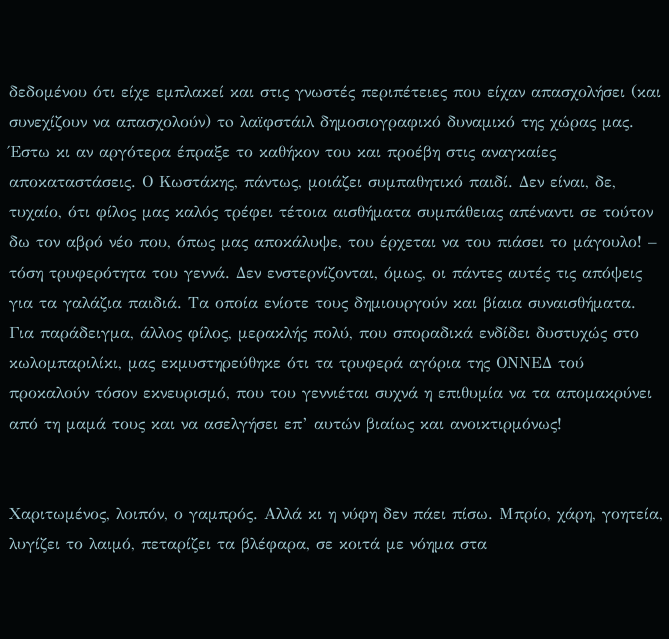δεδομένου ότι είχε εμπλακεί και στις γνωστές περιπέτειες που είχαν απασχολήσει (και συνεχίζουν να απασχολούν) τo λαϊφστάιλ δημοσιογραφικό δυναμικό της χώρας μας. Έστω κι αν αργότερα έπραξε το καθήκον του και προέβη στις αναγκαίες αποκαταστάσεις. Ο Κωστάκης, πάντως, μοιάζει συμπαθητικό παιδί. Δεν είναι, δε, τυχαίο, ότι φίλος μας καλός τρέφει τέτοια αισθήματα συμπάθειας απέναντι σε τούτον δω τον αβρό νέο που, όπως μας αποκάλυψε, του έρχεται να του πιάσει το μάγουλο! – τόση τρυφερότητα του γεννά. Δεν ενστερνίζονται, όμως, οι πάντες αυτές τις απόψεις για τα γαλάζια παιδιά. Τα οποία ενίοτε τους δημιουργούν και βίαια συναισθήματα. Για παράδειγμα, άλλος φίλος, μερακλής πολύ, που σποραδικά ενδίδει δυστυχώς στο κωλομπαριλίκι, μας εκμυστηρεύθηκε ότι τα τρυφερά αγόρια της ΟΝΝΕΔ τού προκαλούν τόσον εκνευρισμό, που του γεννιέται συχνά η επιθυμία να τα απομακρύνει από τη μαμά τους και να ασελγήσει επ’ αυτών βιαίως και ανοικτιρμόνως!


Χαριτωμένος, λοιπόν, ο γαμπρός. Αλλά κι η νύφη δεν πάει πίσω. Μπρίο, χάρη, γοητεία, λυγίζει το λαιμό, πεταρίζει τα βλέφαρα, σε κοιτά με νόημα στα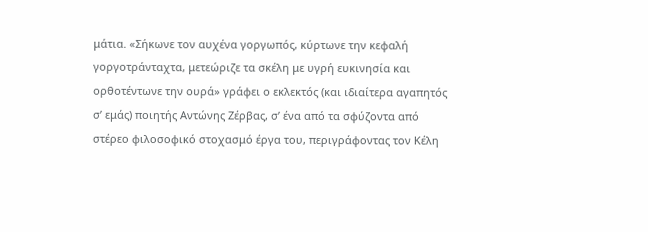μάτια. «Σήκωνε τον αυχένα γοργωπός, κύρτωνε την κεφαλή γοργοτράνταχτα, μετεώριζε τα σκέλη με υγρή ευκινησία και ορθοτέντωνε την ουρά» γράφει ο εκλεκτός (και ιδιαίτερα αγαπητός σ’ εμάς) ποιητής Αντώνης Ζέρβας, σ’ ένα από τα σφύζοντα από στέρεο φιλοσοφικό στοχασμό έργα του, περιγράφοντας τον Κέλη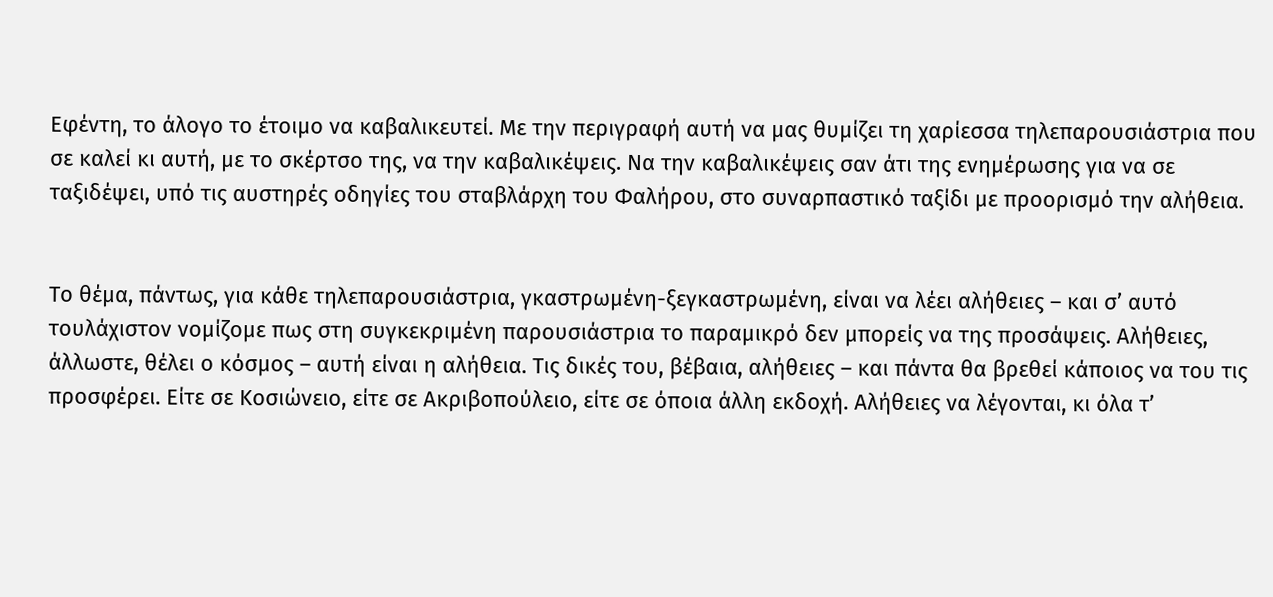Εφέντη, το άλογο το έτοιμο να καβαλικευτεί. Με την περιγραφή αυτή να μας θυμίζει τη χαρίεσσα τηλεπαρουσιάστρια που σε καλεί κι αυτή, με το σκέρτσο της, να την καβαλικέψεις. Να την καβαλικέψεις σαν άτι της ενημέρωσης για να σε ταξιδέψει, υπό τις αυστηρές οδηγίες του σταβλάρχη του Φαλήρου, στο συναρπαστικό ταξίδι με προορισμό την αλήθεια.


Το θέμα, πάντως, για κάθε τηλεπαρουσιάστρια, γκαστρωμένη-ξεγκαστρωμένη, είναι να λέει αλήθειες – και σ’ αυτό τουλάχιστον νομίζομε πως στη συγκεκριμένη παρουσιάστρια το παραμικρό δεν μπορείς να της προσάψεις. Αλήθειες, άλλωστε, θέλει ο κόσμος – αυτή είναι η αλήθεια. Τις δικές του, βέβαια, αλήθειες – και πάντα θα βρεθεί κάποιος να του τις προσφέρει. Είτε σε Κοσιώνειο, είτε σε Ακριβοπούλειο, είτε σε όποια άλλη εκδοχή. Αλήθειες να λέγονται, κι όλα τ’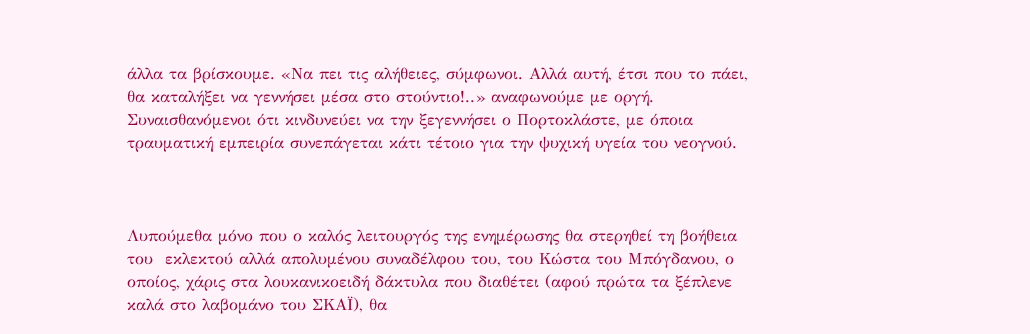άλλα τα βρίσκουμε. «Να πει τις αλήθειες, σύμφωνοι. Αλλά αυτή, έτσι που το πάει, θα καταλήξει να γεννήσει μέσα στο στούντιο!..» αναφωνούμε με οργή. Συναισθανόμενοι ότι κινδυνεύει να την ξεγεννήσει ο Πορτοκλάστε, με όποια τραυματική εμπειρία συνεπάγεται κάτι τέτοιο για την ψυχική υγεία του νεογνού.



Λυπούμεθα μόνο που ο καλός λειτουργός της ενημέρωσης θα στερηθεί τη βοήθεια του  εκλεκτού αλλά απολυμένου συναδέλφου του, του Κώστα του Μπόγδανου, ο οποίος, χάρις στα λουκανικοειδή δάκτυλα που διαθέτει (αφού πρώτα τα ξέπλενε καλά στο λαβομάνο του ΣΚΑΪ), θα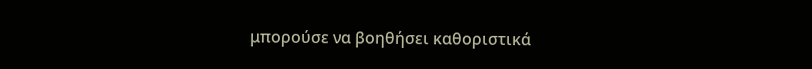μπορούσε να βοηθήσει καθοριστικά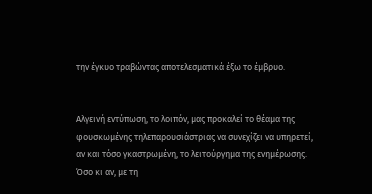την έγκυο τραβώντας αποτελεσματικά έξω το έμβρυο.


Αλγεινή εντύπωση, το λοιπόν, μας προκαλεί το θέαμα της φουσκωμένης τηλεπαρουσιάστριας να συνεχίζει να υπηρετεί, αν και τόσο γκαστρωμένη, το λειτούργημα της ενημέρωσης. Όσο κι αν, με τη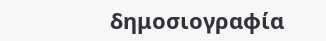δημοσιογραφία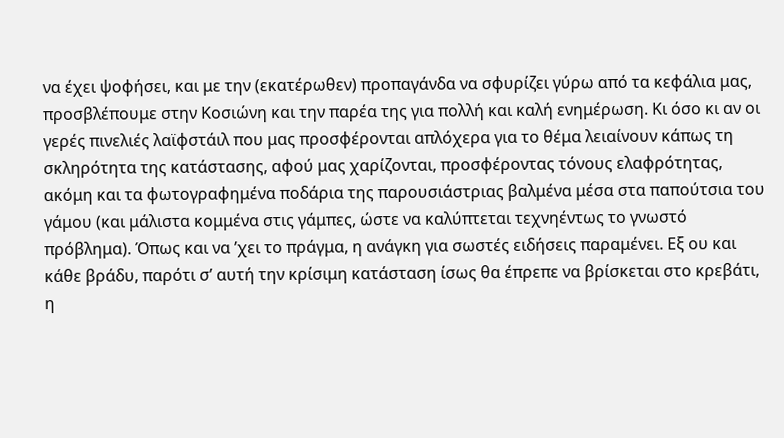να έχει ψοφήσει, και με την (εκατέρωθεν) προπαγάνδα να σφυρίζει γύρω από τα κεφάλια μας, προσβλέπουμε στην Κοσιώνη και την παρέα της για πολλή και καλή ενημέρωση. Κι όσο κι αν οι γερές πινελιές λαϊφστάιλ που μας προσφέρονται απλόχερα για το θέμα λειαίνουν κάπως τη σκληρότητα της κατάστασης, αφού μας χαρίζονται, προσφέροντας τόνους ελαφρότητας, ακόμη και τα φωτογραφημένα ποδάρια της παρουσιάστριας βαλμένα μέσα στα παπούτσια του γάμου (και μάλιστα κομμένα στις γάμπες, ώστε να καλύπτεται τεχνηέντως το γνωστό πρόβλημα). Όπως και να ’χει το πράγμα, η ανάγκη για σωστές ειδήσεις παραμένει. Εξ ου και κάθε βράδυ, παρότι σ’ αυτή την κρίσιμη κατάσταση ίσως θα έπρεπε να βρίσκεται στο κρεβάτι, η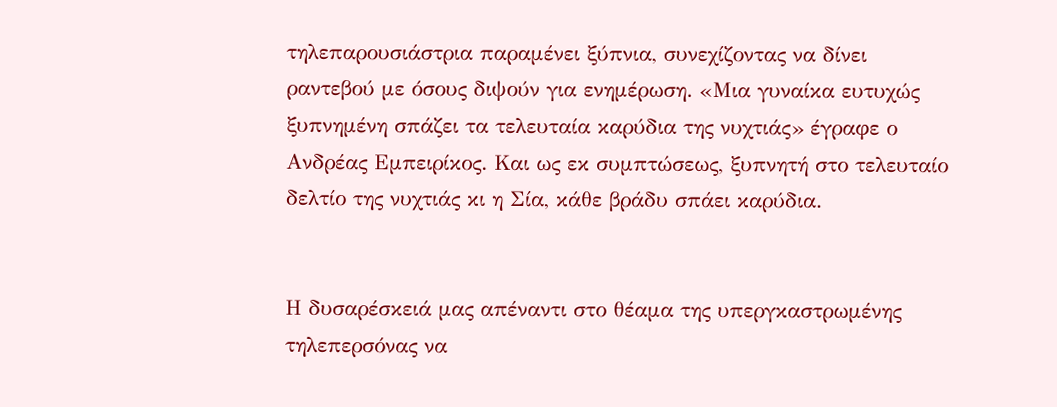τηλεπαρουσιάστρια παραμένει ξύπνια, συνεχίζοντας να δίνει ραντεβού με όσους διψούν για ενημέρωση. «Μια γυναίκα ευτυχώς ξυπνημένη σπάζει τα τελευταία καρύδια της νυχτιάς» έγραφε ο Ανδρέας Εμπειρίκος. Και ως εκ συμπτώσεως, ξυπνητή στο τελευταίο δελτίο της νυχτιάς κι η Σία, κάθε βράδυ σπάει καρύδια.


Η δυσαρέσκειά μας απέναντι στο θέαμα της υπεργκαστρωμένης τηλεπερσόνας να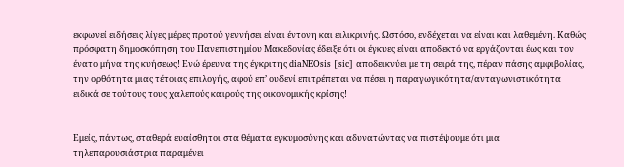εκφωνεί ειδήσεις λίγες μέρες προτού γεννήσει είναι έντονη και ειλικρινής. Ωστόσο, ενδέχεται να είναι και λαθεμένη. Καθώς πρόσφατη δημοσκόπηση του Πανεπιστημίου Μακεδονίας έδειξε ότι οι έγκυες είναι αποδεκτό να εργάζονται έως και τον ένατο μήνα της κυήσεως! Ενώ έρευνα της έγκριτης diaNEOsis [sic] αποδεικνύει με τη σειρά της, πέραν πάσης αμφιβολίας, την ορθότητα μιας τέτοιας επιλογής, αφού επ’ ουδενί επιτρέπεται να πέσει η παραγωγικότητα/ανταγωνιστικότητα ειδικά σε τούτους τους χαλεπούς καιρούς της οικονομικής κρίσης!


Εμείς, πάντως, σταθερά ευαίσθητοι στα θέματα εγκυμοσύνης και αδυνατώντας να πιστέψουμε ότι μια τηλεπαρουσιάστρια παραμένει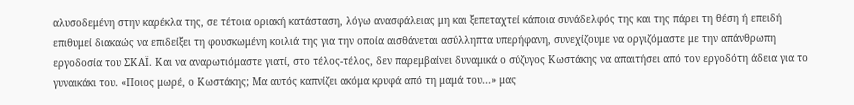αλυσοδεμένη στην καρέκλα της, σε τέτοια οριακή κατάσταση, λόγω ανασφάλειας μη και ξεπεταχτεί κάποια συνάδελφός της και της πάρει τη θέση ή επειδή επιθυμεί διακαώς να επιδείξει τη φουσκωμένη κοιλιά της για την οποία αισθάνεται ασύλληπτα υπερήφανη, συνεχίζουμε να οργιζόμαστε με την απάνθρωπη εργοδοσία του ΣΚΑΪ. Και να αναρωτιόμαστε γιατί, στο τέλος-τέλος, δεν παρεμβαίνει δυναμικά ο σύζυγος Κωστάκης να απαιτήσει από τον εργοδότη άδεια για το γυναικάκι του. «Ποιος μωρέ, ο Κωστάκης; Μα αυτός καπνίζει ακόμα κρυφά από τη μαμά του...» μας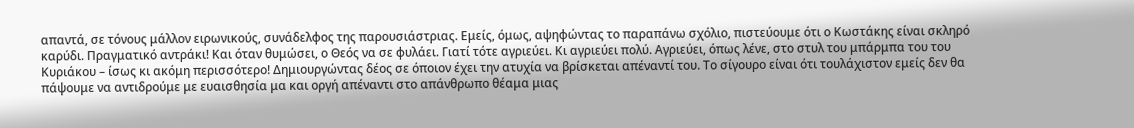απαντά, σε τόνους μάλλον ειρωνικούς, συνάδελφος της παρουσιάστριας. Εμείς, όμως, αψηφώντας το παραπάνω σχόλιο, πιστεύουμε ότι ο Κωστάκης είναι σκληρό καρύδι. Πραγματικό αντράκι! Και όταν θυμώσει, ο Θεός να σε φυλάει. Γιατί τότε αγριεύει. Κι αγριεύει πολύ. Αγριεύει, όπως λένε, στο στυλ του μπάρμπα του του Κυριάκου – ίσως κι ακόμη περισσότερο! Δημιουργώντας δέος σε όποιον έχει την ατυχία να βρίσκεται απέναντί του. Το σίγουρο είναι ότι τουλάχιστον εμείς δεν θα πάψουμε να αντιδρούμε με ευαισθησία μα και οργή απέναντι στο απάνθρωπο θέαμα μιας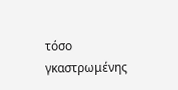τόσο γκαστρωμένης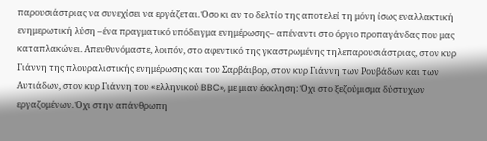παρουσιάστριας να συνεχίσει να εργάζεται. Όσο κι αν το δελτίο της αποτελεί τη μόνη ίσως εναλλακτική ενημερωτική λύση –ένα πραγματικό υπόδειγμα ενημέρωσης– απέναντι στο όργιο προπαγάνδας που μας καταπλακώνει. Απευθυνόμαστε, λοιπόν, στο αφεντικό της γκαστρωμένης τηλεπαρουσιάστριας, στον κυρ Γιάννη της πλουραλιστικής ενημέρωσης και του Σαρβάιβορ, στον κυρ Γιάννη των Ρουβάδων και των Αυτιάδων, στον κυρ Γιάννη του «ελληνικού BBC», με μιαν έκκληση: Όχι στο ξεζούμισμα δύστυχων εργαζομένων. Όχι στην απάνθρωπη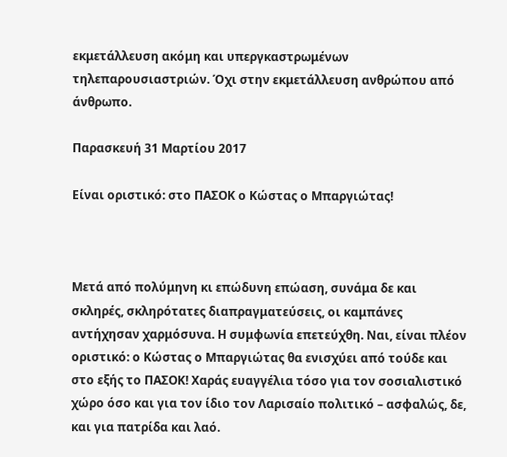εκμετάλλευση ακόμη και υπεργκαστρωμένων τηλεπαρουσιαστριών. Όχι στην εκμετάλλευση ανθρώπου από άνθρωπο.

Παρασκευή 31 Μαρτίου 2017

Είναι οριστικό: στο ΠΑΣΟΚ ο Κώστας ο Μπαργιώτας!



Μετά από πολύμηνη κι επώδυνη επώαση, συνάμα δε και σκληρές, σκληρότατες διαπραγματεύσεις, οι καμπάνες αντήχησαν χαρμόσυνα. Η συμφωνία επετεύχθη. Ναι, είναι πλέον οριστικό: ο Κώστας ο Μπαργιώτας θα ενισχύει από τούδε και στο εξής το ΠΑΣΟΚ! Χαράς ευαγγέλια τόσο για τον σοσιαλιστικό χώρο όσο και για τον ίδιο τον Λαρισαίο πολιτικό – ασφαλώς, δε, και για πατρίδα και λαό.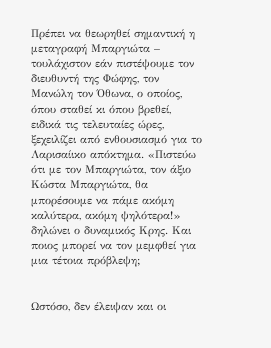Πρέπει να θεωρηθεί σημαντική η μεταγραφή Μπαργιώτα – τουλάχιστον εάν πιστέψουμε τον διευθυντή της Φώφης, τον Μανώλη τον Όθωνα, ο οποίος, όπου σταθεί κι όπου βρεθεί, ειδικά τις τελευταίες ώρες, ξεχειλίζει από ενθουσιασμό για το Λαρισαίικο απόκτημα. «Πιστεύω ότι με τον Μπαργιώτα, τον άξιο Κώστα Μπαργιώτα, θα μπορέσουμε να πάμε ακόμη καλύτερα, ακόμη ψηλότερα!» δηλώνει ο δυναμικός Κρης. Και ποιος μπορεί να τον μεμφθεί για μια τέτοια πρόβλεψη;


Ωστόσο, δεν έλειψαν και οι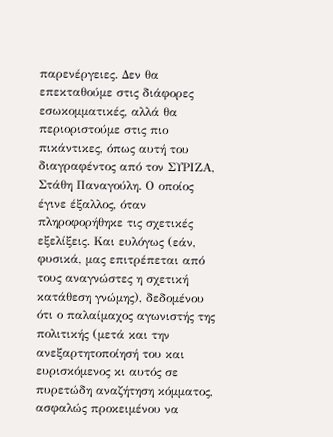παρενέργειες. Δεν θα επεκταθούμε στις διάφορες εσωκομματικές, αλλά θα περιοριστούμε στις πιο πικάντικες, όπως αυτή του διαγραφέντος από τον ΣΥΡΙΖΑ, Στάθη Παναγούλη. Ο οποίος έγινε έξαλλος, όταν πληροφορήθηκε τις σχετικές εξελίξεις. Και ευλόγως (εάν, φυσικά, μας επιτρέπεται από τους αναγνώστες η σχετική κατάθεση γνώμης), δεδομένου ότι ο παλαίμαχος αγωνιστής της πολιτικής (μετά και την ανεξαρτητοποίησή του και ευρισκόμενος κι αυτός σε πυρετώδη αναζήτηση κόμματος, ασφαλώς προκειμένου να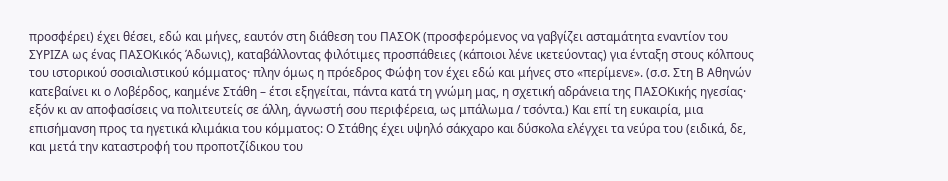προσφέρει) έχει θέσει, εδώ και μήνες, εαυτόν στη διάθεση του ΠΑΣΟΚ (προσφερόμενος να γαβγίζει ασταμάτητα εναντίον του ΣΥΡΙΖΑ ως ένας ΠΑΣΟΚικός Άδωνις), καταβάλλοντας φιλότιμες προσπάθειες (κάποιοι λένε ικετεύοντας) για ένταξη στους κόλπους του ιστορικού σοσιαλιστικού κόμματος· πλην όμως η πρόεδρος Φώφη τον έχει εδώ και μήνες στο «περίμενε». (σ.σ. Στη Β Αθηνών κατεβαίνει κι ο Λοβέρδος, καημένε Στάθη – έτσι εξηγείται, πάντα κατά τη γνώμη μας, η σχετική αδράνεια της ΠΑΣΟΚικής ηγεσίας· εξόν κι αν αποφασίσεις να πολιτευτείς σε άλλη, άγνωστή σου περιφέρεια, ως μπάλωμα / τσόντα.) Και επί τη ευκαιρία, μια επισήμανση προς τα ηγετικά κλιμάκια του κόμματος: Ο Στάθης έχει υψηλό σάκχαρο και δύσκολα ελέγχει τα νεύρα του (ειδικά, δε, και μετά την καταστροφή του προποτζίδικου του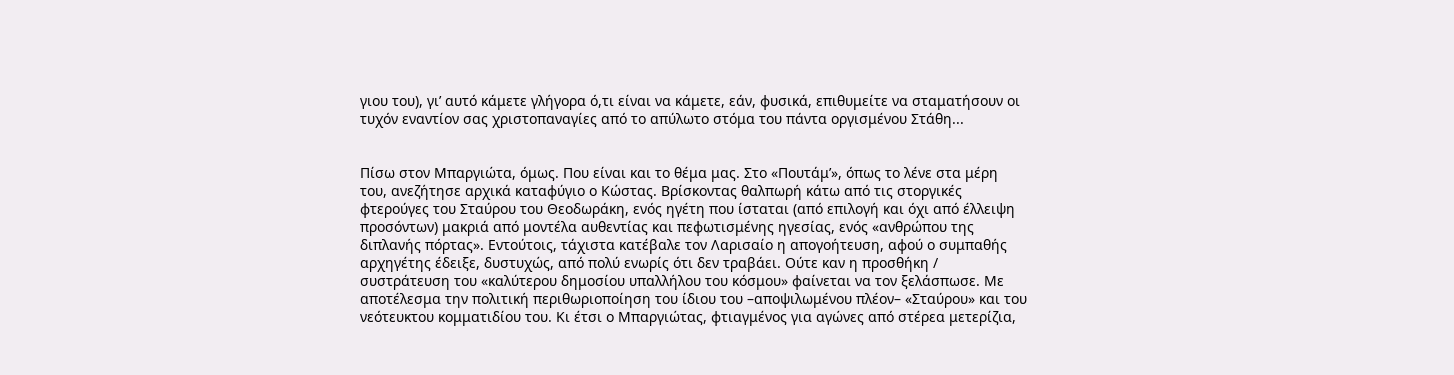γιου του), γι’ αυτό κάμετε γλήγορα ό,τι είναι να κάμετε, εάν, φυσικά, επιθυμείτε να σταματήσουν οι τυχόν εναντίον σας χριστοπαναγίες από το απύλωτο στόμα του πάντα οργισμένου Στάθη...


Πίσω στον Μπαργιώτα, όμως. Που είναι και το θέμα μας. Στο «Πουτάμ’», όπως το λένε στα μέρη του, ανεζήτησε αρχικά καταφύγιο ο Κώστας. Βρίσκοντας θαλπωρή κάτω από τις στοργικές φτερούγες του Σταύρου του Θεοδωράκη, ενός ηγέτη που ίσταται (από επιλογή και όχι από έλλειψη προσόντων) μακριά από μοντέλα αυθεντίας και πεφωτισμένης ηγεσίας, ενός «ανθρώπου της διπλανής πόρτας». Εντούτοις, τάχιστα κατέβαλε τον Λαρισαίο η απογοήτευση, αφού ο συμπαθής αρχηγέτης έδειξε, δυστυχώς, από πολύ ενωρίς ότι δεν τραβάει. Ούτε καν η προσθήκη / συστράτευση του «καλύτερου δημοσίου υπαλλήλου του κόσμου» φαίνεται να τον ξελάσπωσε. Με αποτέλεσμα την πολιτική περιθωριοποίηση του ίδιου του –αποψιλωμένου πλέον– «Σταύρου» και του νεότευκτου κομματιδίου του. Κι έτσι ο Μπαργιώτας, φτιαγμένος για αγώνες από στέρεα μετερίζια,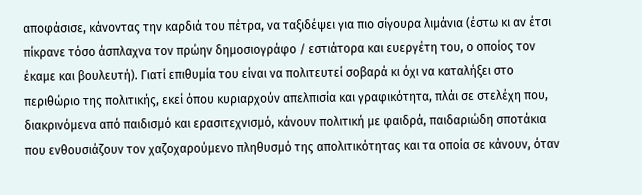αποφάσισε, κάνοντας την καρδιά του πέτρα, να ταξιδέψει για πιο σίγουρα λιμάνια (έστω κι αν έτσι πίκρανε τόσο άσπλαχνα τον πρώην δημοσιογράφο / εστιάτορα και ευεργέτη του, ο οποίος τον έκαμε και βουλευτή). Γιατί επιθυμία του είναι να πολιτευτεί σοβαρά κι όχι να καταλήξει στο περιθώριο της πολιτικής, εκεί όπου κυριαρχούν απελπισία και γραφικότητα, πλάι σε στελέχη που, διακρινόμενα από παιδισμό και ερασιτεχνισμό, κάνουν πολιτική με φαιδρά, παιδαριώδη σποτάκια που ενθουσιάζουν τον χαζοχαρούμενο πληθυσμό της απολιτικότητας και τα οποία σε κάνουν, όταν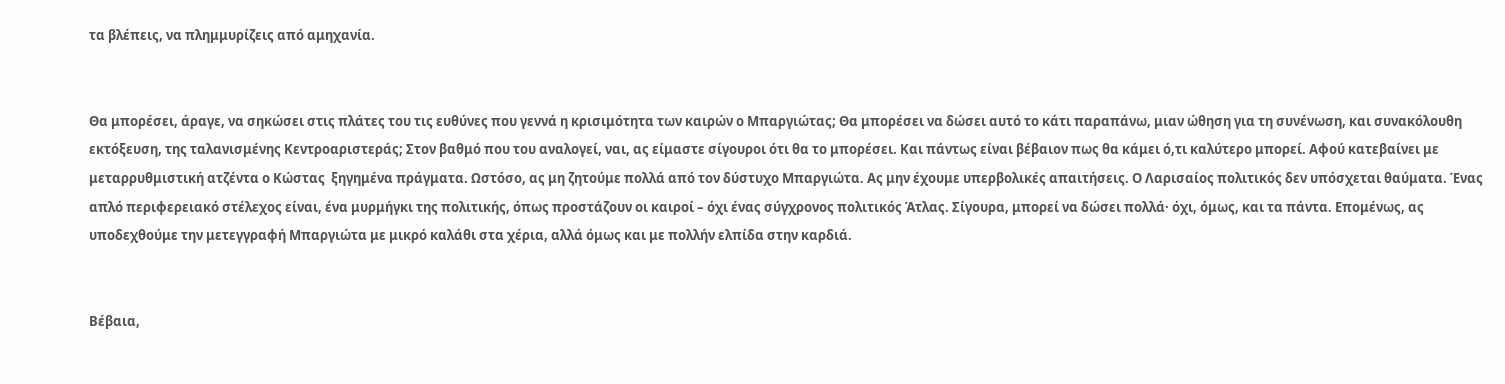τα βλέπεις, να πλημμυρίζεις από αμηχανία.


Θα μπορέσει, άραγε, να σηκώσει στις πλάτες του τις ευθύνες που γεννά η κρισιμότητα των καιρών ο Μπαργιώτας; Θα μπορέσει να δώσει αυτό το κάτι παραπάνω, μιαν ώθηση για τη συνένωση, και συνακόλουθη εκτόξευση, της ταλανισμένης Κεντροαριστεράς; Στον βαθμό που του αναλογεί, ναι, ας είμαστε σίγουροι ότι θα το μπορέσει. Και πάντως είναι βέβαιον πως θα κάμει ό,τι καλύτερο μπορεί. Αφού κατεβαίνει με μεταρρυθμιστική ατζέντα ο Κώστας  ξηγημένα πράγματα. Ωστόσο, ας μη ζητούμε πολλά από τον δύστυχο Μπαργιώτα. Ας μην έχουμε υπερβολικές απαιτήσεις. Ο Λαρισαίος πολιτικός δεν υπόσχεται θαύματα. Ένας απλό περιφερειακό στέλεχος είναι, ένα μυρμήγκι της πολιτικής, όπως προστάζουν οι καιροί – όχι ένας σύγχρονος πολιτικός Άτλας. Σίγουρα, μπορεί να δώσει πολλά· όχι, όμως, και τα πάντα. Επομένως, ας υποδεχθούμε την μετεγγραφή Μπαργιώτα με μικρό καλάθι στα χέρια, αλλά όμως και με πολλήν ελπίδα στην καρδιά.


Βέβαια,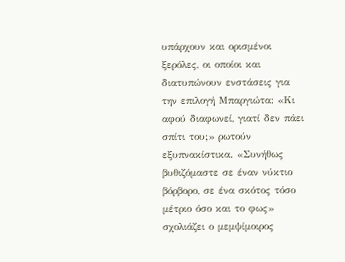υπάρχουν και ορισμένοι ξερόλες, οι οποίοι και διατυπώνουν ενστάσεις για την επιλογή Μπαργιώτα: «Κι αφού διαφωνεί, γιατί δεν πάει σπίτι του;» ρωτούν εξυπνακίστικα. «Συνήθως βυθιζόμαστε σε έναν νύκτιο βόρβορο, σε ένα σκότος τόσο μέτριο όσο και το φως» σχολιάζει ο μεμψίμοιρος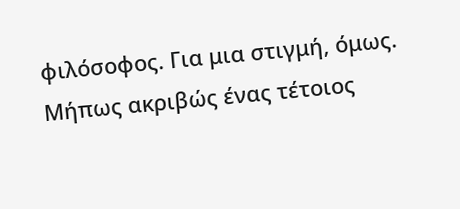φιλόσοφος. Για μια στιγμή, όμως. Μήπως ακριβώς ένας τέτοιος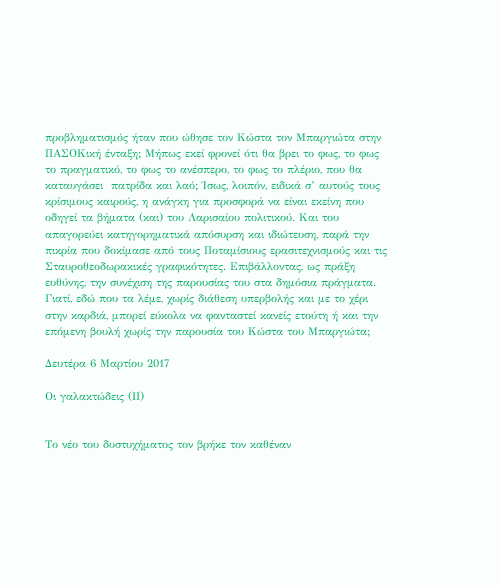προβληματισμός ήταν που ώθησε τον Κώστα τον Μπαργιώτα στην ΠΑΣΟΚική ένταξη; Μήπως εκεί φρονεί ότι θα βρει το φως, το φως το πραγματικό, το φως το ανέσπερο, το φως το πλέριο, που θα καταυγάσει  πατρίδα και λαό; Ίσως, λοιπόν, ειδικά σ’ αυτούς τους κρίσιμους καιρούς, η ανάγκη για προσφορά να είναι εκείνη που οδηγεί τα βήματα (και) του Λαρισαίου πολιτικού. Και του απαγορεύει κατηγορηματικά απόσυρση και ιδιώτευση, παρά την πικρία που δοκίμασε από τους Ποταμίσιους ερασιτεχνισμούς και τις Σταυροθεοδωρακικές γραφικότητες. Επιβάλλοντας, ως πράξη ευθύνης, την συνέχιση της παρουσίας του στα δημόσια πράγματα. Γιατί, εδώ που τα λέμε, χωρίς διάθεση υπερβολής και με το χέρι στην καρδιά, μπορεί εύκολα να φανταστεί κανείς ετούτη ή και την επόμενη βουλή χωρίς την παρουσία του Κώστα του Μπαργιώτα;

Δευτέρα 6 Μαρτίου 2017

Οι γαλακτώδεις (ΙΙ)


Το νέο του δυστυχήματος τον βρήκε τον καθέναν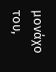μονάχο του,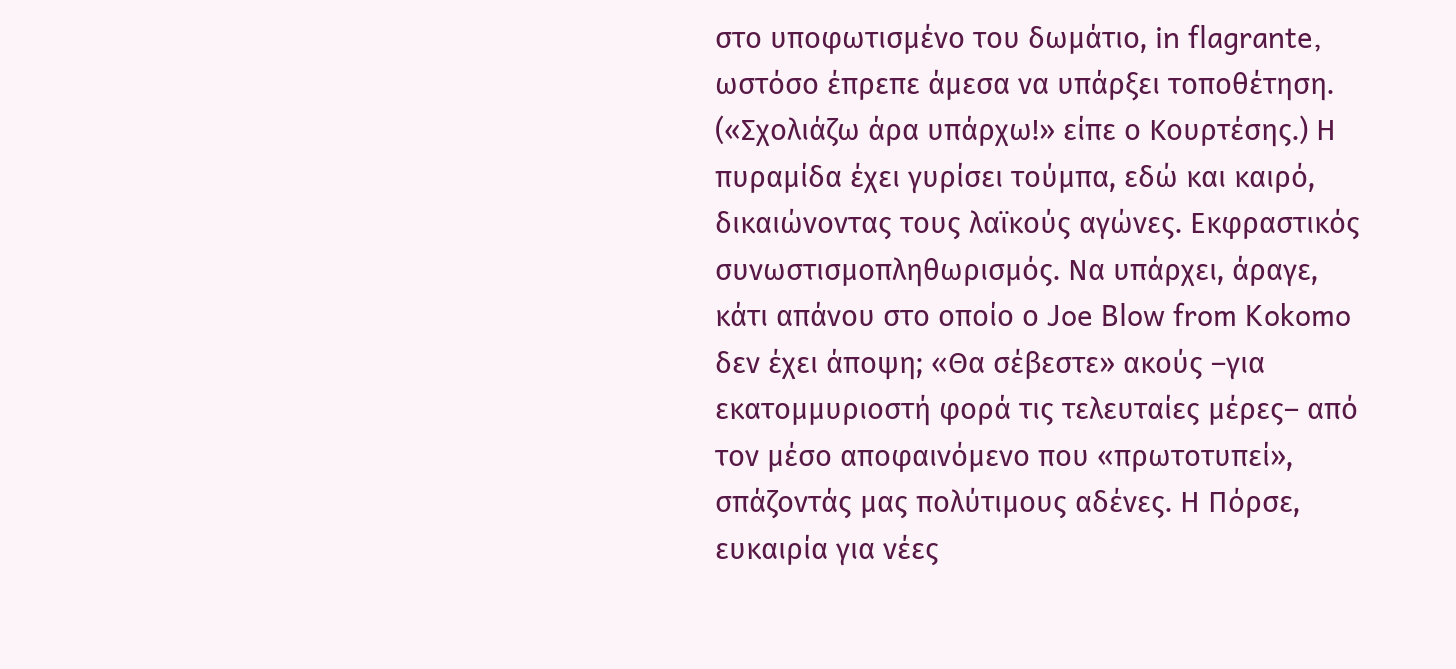στο υποφωτισμένο του δωμάτιο, in flagrante, ωστόσο έπρεπε άμεσα να υπάρξει τοποθέτηση. («Σχολιάζω άρα υπάρχω!» είπε ο Κουρτέσης.) Η πυραμίδα έχει γυρίσει τούμπα, εδώ και καιρό, δικαιώνοντας τους λαϊκούς αγώνες. Εκφραστικός συνωστισμοπληθωρισμός. Να υπάρχει, άραγε, κάτι απάνου στο οποίο ο Joe Blow from Kokomo δεν έχει άποψη; «Θα σέβεστε» ακούς –για εκατομμυριοστή φορά τις τελευταίες μέρες– από τον μέσο αποφαινόμενο που «πρωτοτυπεί», σπάζοντάς μας πολύτιμους αδένες. Η Πόρσε, ευκαιρία για νέες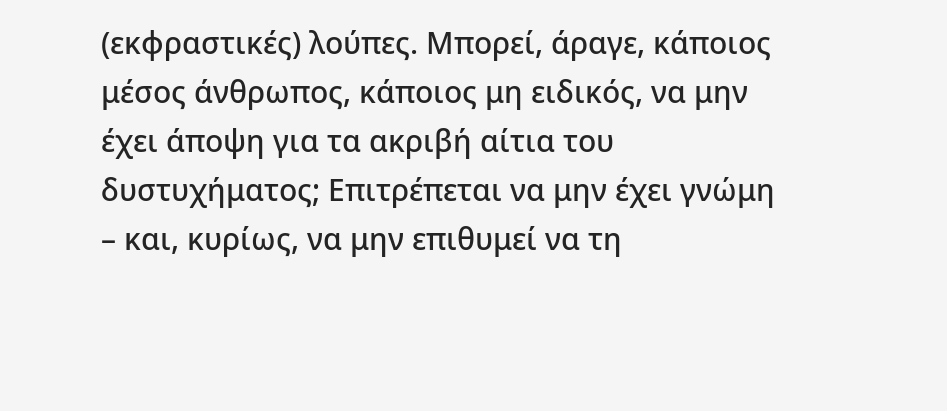(εκφραστικές) λούπες. Μπορεί, άραγε, κάποιος μέσος άνθρωπος, κάποιος μη ειδικός, να μην έχει άποψη για τα ακριβή αίτια του δυστυχήματος; Επιτρέπεται να μην έχει γνώμη – και, κυρίως, να μην επιθυμεί να τη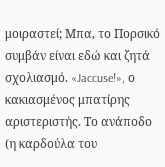μοιραστεί; Μπα, το Πορσικό συμβάν είναι εδώ και ζητά σχολιασμό. «Jaccuse!», ο κακιασμένος μπατίρης αριστεριστής. Το ανάποδο (η καρδούλα του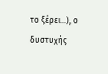το ξέρει...), ο δυστυχής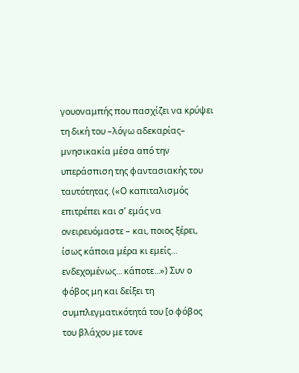γουοναμπής που πασχίζει να κρύψει τη δική του –λόγω αδεκαρίας– μνησικακία μέσα από την υπεράσπιση της φαντασιακής του ταυτότητας. («Ο καπιταλισμός επιτρέπει και σ’ εμάς να ονειρευόμαστε – και, ποιος ξέρει, ίσως κάποια μέρα κι εμείς… ενδεχομένως... κάποτε...») Συν ο φόβος μη και δείξει τη συμπλεγματικότητά του [ο φόβος του βλάχου με τονε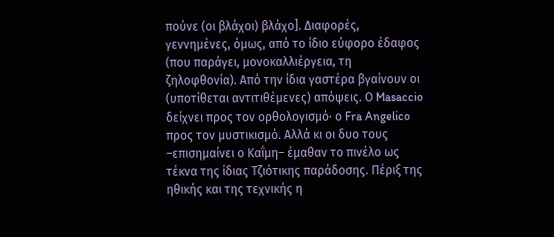πούνε (οι βλάχοι) βλάχο]. Διαφορές, γεννημένες, όμως, από το ίδιο εύφορο έδαφος (που παράγει, μονοκαλλιέργεια, τη ζηλοφθονία). Από την ίδια γαστέρα βγαίνουν οι (υποτίθεται αντιτιθέμενες) απόψεις. Ο Masaccio δείχνει προς τον ορθολογισμό· ο Fra Angelico προς τον μυστικισμό. Αλλά κι οι δυο τους –επισημαίνει ο Καΐμη– έμαθαν το πινέλο ως τέκνα της ίδιας Τζιότικης παράδοσης. Πέριξ της ηθικής και της τεχνικής η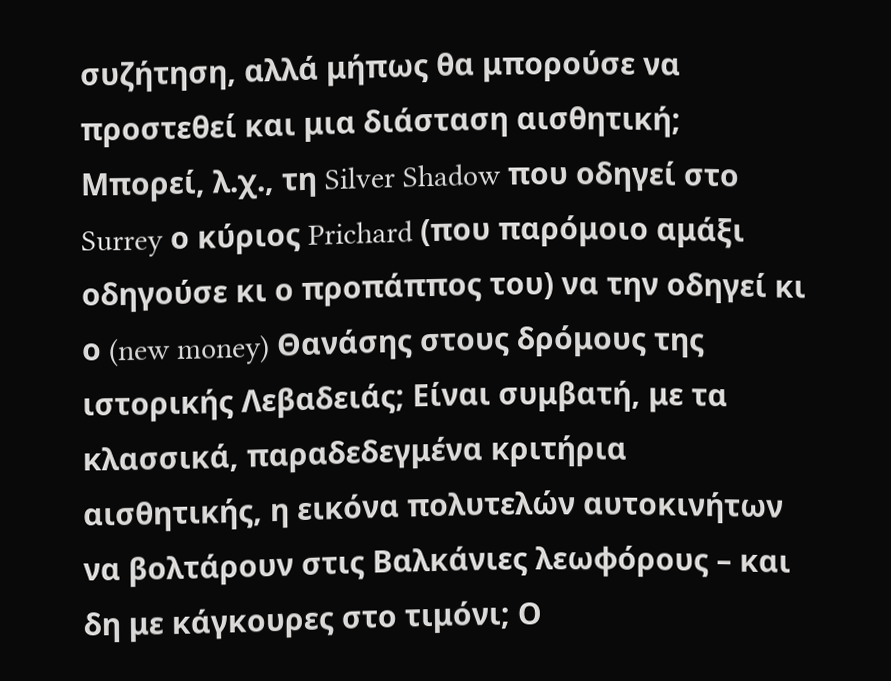συζήτηση, αλλά μήπως θα μπορούσε να προστεθεί και μια διάσταση αισθητική; Μπορεί, λ.χ., τη Silver Shadow που οδηγεί στο Surrey ο κύριος Prichard (που παρόμοιο αμάξι οδηγούσε κι ο προπάππος του) να την οδηγεί κι ο (new money) Θανάσης στους δρόμους της ιστορικής Λεβαδειάς; Είναι συμβατή, με τα κλασσικά, παραδεδεγμένα κριτήρια αισθητικής, η εικόνα πολυτελών αυτοκινήτων να βολτάρουν στις Βαλκάνιες λεωφόρους – και δη με κάγκουρες στο τιμόνι; Ο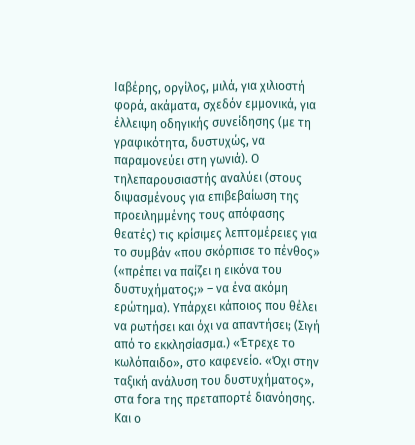Ιαβέρης, οργίλος, μιλά, για χιλιοστή φορά, ακάματα, σχεδόν εμμονικά, για έλλειψη οδηγικής συνείδησης (με τη γραφικότητα, δυστυχώς, να παραμονεύει στη γωνιά). Ο τηλεπαρουσιαστής αναλύει (στους διψασμένους για επιβεβαίωση της προειλημμένης τους απόφασης θεατές) τις κρίσιμες λεπτομέρειες για το συμβάν «που σκόρπισε το πένθος» («πρέπει να παίζει η εικόνα του δυστυχήματος;» – να ένα ακόμη ερώτημα). Υπάρχει κάποιος που θέλει να ρωτήσει και όχι να απαντήσει; (Σιγή από το εκκλησίασμα.) «Έτρεχε το κωλόπαιδο», στο καφενείο. «Όχι στην ταξική ανάλυση του δυστυχήματος», στα fora της πρεταπορτέ διανόησης. Και ο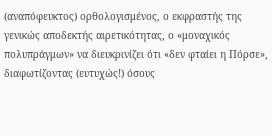(αναπόφευκτος) ορθολογισμένος, ο εκφραστής της γενικώς αποδεκτής αιρετικότητας, ο «μοναχικός πολυπράγμων» να διευκρινίζει ότι «δεν φταίει η Πόρσε», διαφωτίζοντας (ευτυχώς!) όσους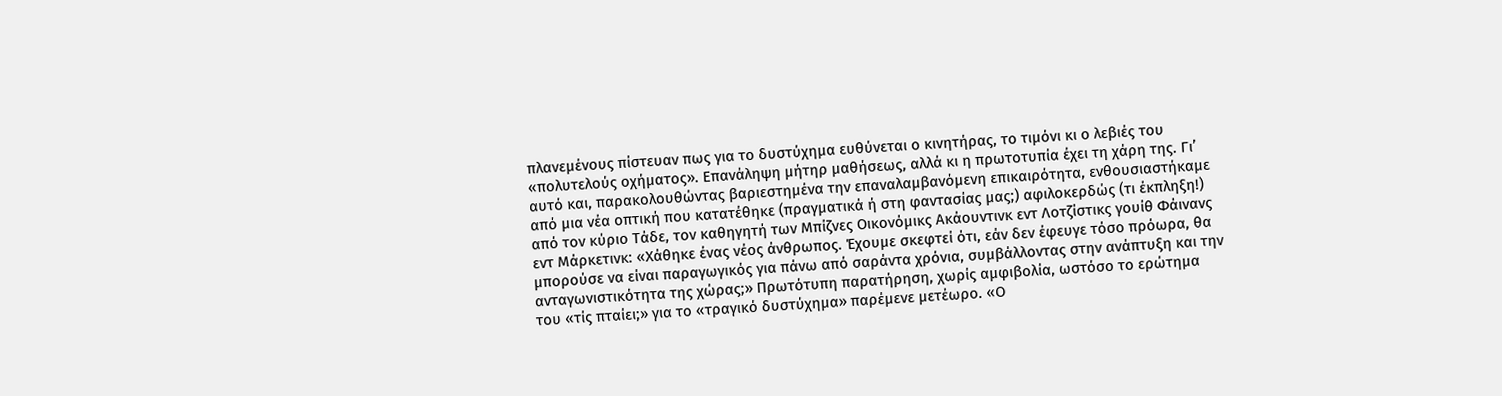πλανεμένους πίστευαν πως για το δυστύχημα ευθύνεται ο κινητήρας, το τιμόνι κι ο λεβιές του «πολυτελούς οχήματος». Επανάληψη μήτηρ μαθήσεως, αλλά κι η πρωτοτυπία έχει τη χάρη της. Γι’ αυτό και, παρακολουθώντας βαριεστημένα την επαναλαμβανόμενη επικαιρότητα, ενθουσιαστήκαμε από μια νέα οπτική που κατατέθηκε (πραγματικά ή στη φαντασίας μας;) αφιλοκερδώς (τι έκπληξη!) από τον κύριο Τάδε, τον καθηγητή των Μπίζνες Οικονόμικς Ακάουντινκ εντ Λοτζίστικς γουίθ Φάινανς εντ Μάρκετινκ: «Χάθηκε ένας νέος άνθρωπος. Έχουμε σκεφτεί ότι, εάν δεν έφευγε τόσο πρόωρα, θα μπορούσε να είναι παραγωγικός για πάνω από σαράντα χρόνια, συμβάλλοντας στην ανάπτυξη και την ανταγωνιστικότητα της χώρας;» Πρωτότυπη παρατήρηση, χωρίς αμφιβολία, ωστόσο το ερώτημα του «τίς πταίει;» για το «τραγικό δυστύχημα» παρέμενε μετέωρο. «Ο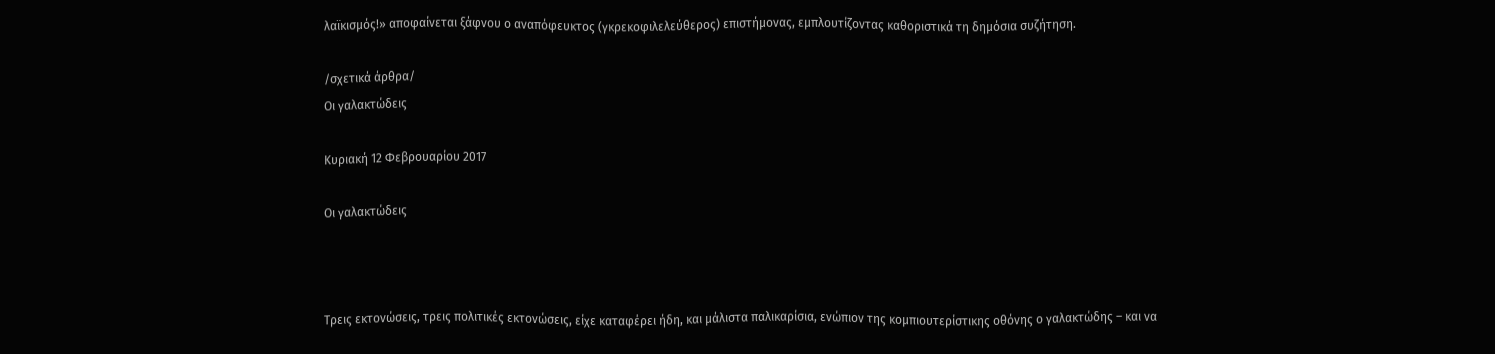λαϊκισμός!» αποφαίνεται ξάφνου ο αναπόφευκτος (γκρεκοφιλελεύθερος) επιστήμονας, εμπλουτίζοντας καθοριστικά τη δημόσια συζήτηση.

/σχετικά άρθρα/
Οι γαλακτώδεις

Κυριακή 12 Φεβρουαρίου 2017

Οι γαλακτώδεις



Τρεις εκτονώσεις, τρεις πολιτικές εκτονώσεις, είχε καταφέρει ήδη, και μάλιστα παλικαρίσια, ενώπιον της κομπιουτερίστικης οθόνης ο γαλακτώδης – και να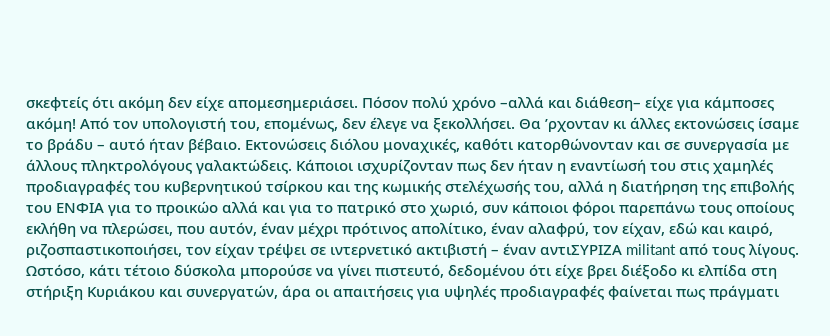σκεφτείς ότι ακόμη δεν είχε απομεσημεριάσει. Πόσον πολύ χρόνο –αλλά και διάθεση– είχε για κάμποσες ακόμη! Από τον υπολογιστή του, επομένως, δεν έλεγε να ξεκολλήσει. Θα ’ρχονταν κι άλλες εκτονώσεις ίσαμε το βράδυ – αυτό ήταν βέβαιο. Εκτονώσεις διόλου μοναχικές, καθότι κατορθώνονταν και σε συνεργασία με άλλους πληκτρολόγους γαλακτώδεις. Κάποιοι ισχυρίζονταν πως δεν ήταν η εναντίωσή του στις χαμηλές προδιαγραφές του κυβερνητικού τσίρκου και της κωμικής στελέχωσής του, αλλά η διατήρηση της επιβολής του ΕΝΦΙΑ για το προικώο αλλά και για το πατρικό στο χωριό, συν κάποιοι φόροι παρεπάνω τους οποίους εκλήθη να πλερώσει, που αυτόν, έναν μέχρι πρότινος απολίτικο, έναν αλαφρύ, τον είχαν, εδώ και καιρό, ριζοσπαστικοποιήσει, τον είχαν τρέψει σε ιντερνετικό ακτιβιστή – έναν αντιΣΥΡΙΖΑ militant από τους λίγους. Ωστόσο, κάτι τέτοιο δύσκολα μπορούσε να γίνει πιστευτό, δεδομένου ότι είχε βρει διέξοδο κι ελπίδα στη στήριξη Κυριάκου και συνεργατών, άρα οι απαιτήσεις για υψηλές προδιαγραφές φαίνεται πως πράγματι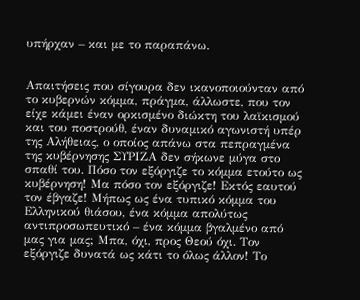υπήρχαν – και με το παραπάνω.


Απαιτήσεις που σίγουρα δεν ικανοποιούνταν από το κυβερνών κόμμα, πράγμα, άλλωστε, που τον είχε κάμει έναν ορκισμένο διώκτη του λαϊκισμού και του ποστρούθ, έναν δυναμικό αγωνιστή υπέρ της Αλήθειας, ο οποίος απάνω στα πεπραγμένα της κυβέρνησης ΣΥΡΙΖΑ δεν σήκωνε μύγα στο σπαθί του. Πόσο τον εξόργιζε το κόμμα ετούτο ως κυβέρνηση! Μα πόσο τον εξόργιζε! Εκτός εαυτού τον έβγαζε! Μήπως ως ένα τυπικό κόμμα του Ελληνικού θιάσου, ένα κόμμα απολύτως αντιπροσωπευτικό – ένα κόμμα βγαλμένο από μας για μας; Μπα, όχι, προς Θεού όχι. Τον εξόργιζε δυνατά ως κάτι το όλως άλλον! Το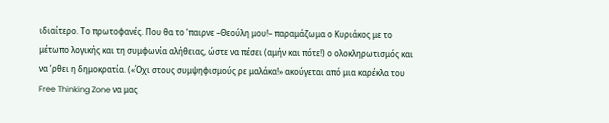ιδιαίτερο. Το πρωτοφανές. Που θα το ’παιρνε –Θεούλη μου!– παραμάζωμα ο Κυριάκος με το μέτωπο λογικής και τη συμφωνία αλήθειας, ώστε να πέσει (αμήν και πότε!) ο ολοκληρωτισμός και να ’ρθει η δημοκρατία. («Όχι στους συμψηφισμούς ρε μαλάκα!» ακούγεται από μια καρέκλα του Free Thinking Zone να μας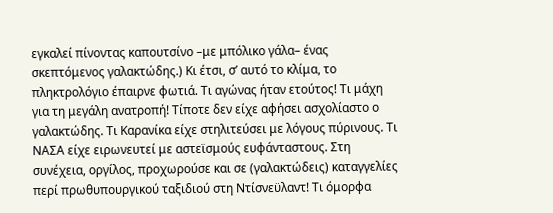εγκαλεί πίνοντας καπουτσίνο –με μπόλικο γάλα– ένας σκεπτόμενος γαλακτώδης.) Κι έτσι, σ’ αυτό το κλίμα, το πληκτρολόγιο έπαιρνε φωτιά. Τι αγώνας ήταν ετούτος! Τι μάχη για τη μεγάλη ανατροπή! Τίποτε δεν είχε αφήσει ασχολίαστο ο γαλακτώδης. Τι Καρανίκα είχε στηλιτεύσει με λόγους πύρινους. Τι ΝΑΣΑ είχε ειρωνευτεί με αστεϊσμούς ευφάνταστους. Στη συνέχεια, οργίλος, προχωρούσε και σε (γαλακτώδεις) καταγγελίες περί πρωθυπουργικού ταξιδιού στη Ντίσνεϋλαντ! Τι όμορφα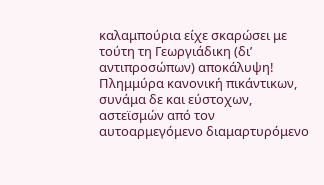καλαμπούρια είχε σκαρώσει με τούτη τη Γεωργιάδικη (δι’ αντιπροσώπων) αποκάλυψη! Πλημμύρα κανονική πικάντικων, συνάμα δε και εύστοχων, αστεϊσμών από τον αυτοαρμεγόμενο διαμαρτυρόμενο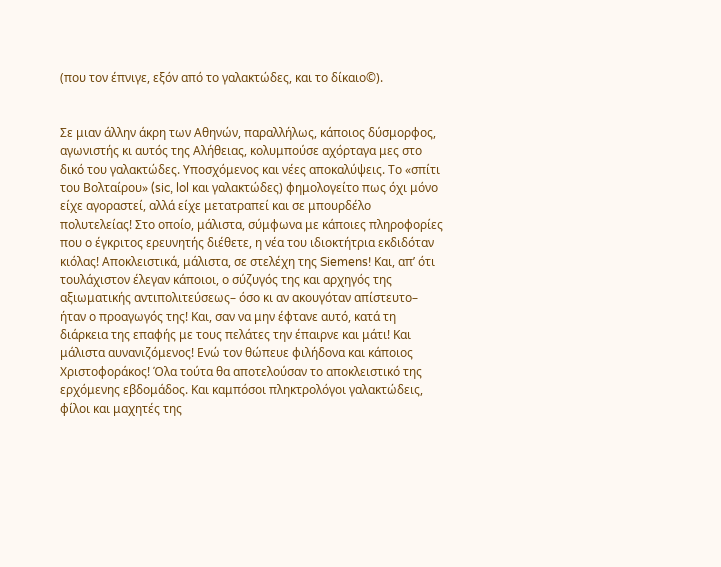(που τον έπνιγε, εξόν από το γαλακτώδες, και το δίκαιο©).


Σε μιαν άλλην άκρη των Αθηνών, παραλλήλως, κάποιος δύσμορφος, αγωνιστής κι αυτός της Αλήθειας, κολυμπούσε αχόρταγα μες στο δικό του γαλακτώδες. Υποσχόμενος και νέες αποκαλύψεις. Το «σπίτι του Βολταίρου» (sic, lol και γαλακτώδες) φημολογείτο πως όχι μόνο είχε αγοραστεί, αλλά είχε μετατραπεί και σε μπουρδέλο πολυτελείας! Στο οποίο, μάλιστα, σύμφωνα με κάποιες πληροφορίες που ο έγκριτος ερευνητής διέθετε, η νέα του ιδιοκτήτρια εκδιδόταν κιόλας! Αποκλειστικά, μάλιστα, σε στελέχη της Siemens! Και, απ’ ότι τουλάχιστον έλεγαν κάποιοι, ο σύζυγός της και αρχηγός της αξιωματικής αντιπολιτεύσεως– όσο κι αν ακουγόταν απίστευτο– ήταν ο προαγωγός της! Και, σαν να μην έφτανε αυτό, κατά τη διάρκεια της επαφής με τους πελάτες την έπαιρνε και μάτι! Και μάλιστα αυνανιζόμενος! Ενώ τον θώπευε φιλήδονα και κάποιος Χριστοφοράκος! Όλα τούτα θα αποτελούσαν το αποκλειστικό της ερχόμενης εβδομάδος. Και καμπόσοι πληκτρολόγοι γαλακτώδεις, φίλοι και μαχητές της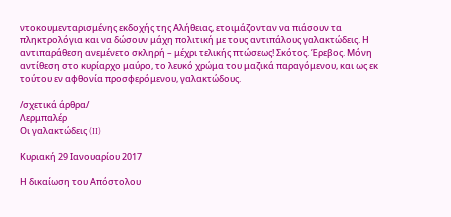ντοκουμενταρισμένης εκδοχής της Αλήθειας, ετοιμάζονταν να πιάσουν τα πληκτρολόγια και να δώσουν μάχη πολιτική με τους αντιπάλους γαλακτώδεις. Η αντιπαράθεση ανεμένετο σκληρή – μέχρι τελικής πτώσεως! Σκότος. Έρεβος. Μόνη αντίθεση στο κυρίαρχο μαύρο, το λευκό χρώμα του μαζικά παραγόμενου, και ως εκ τούτου εν αφθονία προσφερόμενου, γαλακτώδους.

/σχετικά άρθρα/
Λερμπαλέρ
Οι γαλακτώδεις (II)

Κυριακή 29 Ιανουαρίου 2017

Η δικαίωση του Απόστολου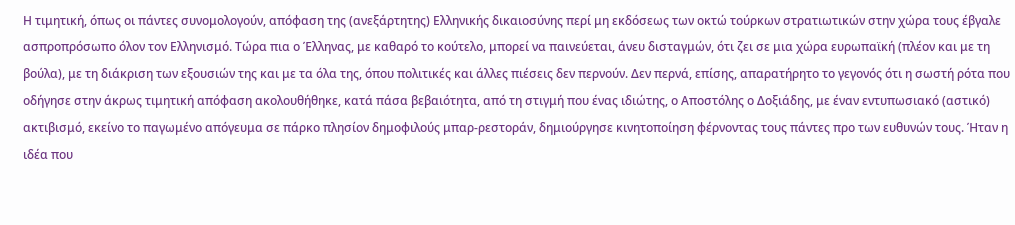Η τιμητική, όπως οι πάντες συνομολογούν, απόφαση της (ανεξάρτητης) Ελληνικής δικαιοσύνης περί μη εκδόσεως των οκτώ τούρκων στρατιωτικών στην χώρα τους έβγαλε ασπροπρόσωπο όλον τον Ελληνισμό. Τώρα πια ο Έλληνας, με καθαρό το κούτελο, μπορεί να παινεύεται, άνευ δισταγμών, ότι ζει σε μια χώρα ευρωπαϊκή (πλέον και με τη βούλα), με τη διάκριση των εξουσιών της και με τα όλα της, όπου πολιτικές και άλλες πιέσεις δεν περνούν. Δεν περνά, επίσης, απαρατήρητο το γεγονός ότι η σωστή ρότα που οδήγησε στην άκρως τιμητική απόφαση ακολουθήθηκε, κατά πάσα βεβαιότητα, από τη στιγμή που ένας ιδιώτης, ο Αποστόλης ο Δοξιάδης, με έναν εντυπωσιακό (αστικό) ακτιβισμό, εκείνο το παγωμένο απόγευμα σε πάρκο πλησίον δημοφιλούς μπαρ-ρεστοράν, δημιούργησε κινητοποίηση φέρνοντας τους πάντες προ των ευθυνών τους. Ήταν η ιδέα που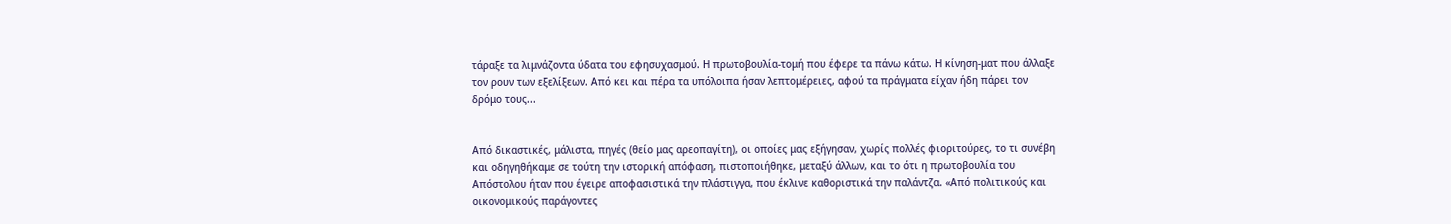τάραξε τα λιμνάζοντα ύδατα του εφησυχασμού. Η πρωτοβουλία-τομή που έφερε τα πάνω κάτω. Η κίνηση-ματ που άλλαξε τον ρουν των εξελίξεων. Από κει και πέρα τα υπόλοιπα ήσαν λεπτομέρειες, αφού τα πράγματα είχαν ήδη πάρει τον δρόμο τους...


Από δικαστικές, μάλιστα, πηγές (θείο μας αρεοπαγίτη), οι οποίες μας εξήγησαν, χωρίς πολλές φιοριτούρες, το τι συνέβη και οδηγηθήκαμε σε τούτη την ιστορική απόφαση, πιστοποιήθηκε, μεταξύ άλλων, και το ότι η πρωτοβουλία του Απόστολου ήταν που έγειρε αποφασιστικά την πλάστιγγα, που έκλινε καθοριστικά την παλάντζα. «Από πολιτικούς και οικονομικούς παράγοντες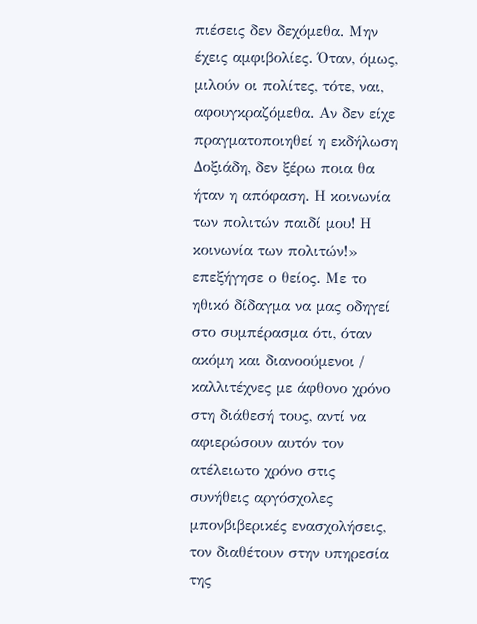πιέσεις δεν δεχόμεθα. Μην έχεις αμφιβολίες. Όταν, όμως, μιλούν οι πολίτες, τότε, ναι, αφουγκραζόμεθα. Αν δεν είχε πραγματοποιηθεί η εκδήλωση Δοξιάδη, δεν ξέρω ποια θα ήταν η απόφαση. Η κοινωνία των πολιτών παιδί μου! Η κοινωνία των πολιτών!» επεξήγησε ο θείος. Με το ηθικό δίδαγμα να μας οδηγεί στο συμπέρασμα ότι, όταν ακόμη και διανοούμενοι / καλλιτέχνες με άφθονο χρόνο στη διάθεσή τους, αντί να αφιερώσουν αυτόν τον ατέλειωτο χρόνο στις συνήθεις αργόσχολες μπονβιβερικές ενασχολήσεις, τον διαθέτουν στην υπηρεσία της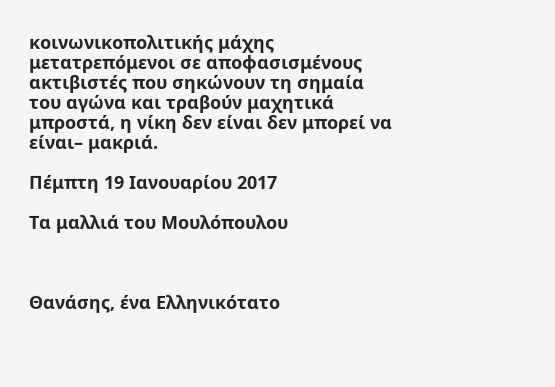κοινωνικοπολιτικής μάχης μετατρεπόμενοι σε αποφασισμένους ακτιβιστές που σηκώνουν τη σημαία του αγώνα και τραβούν μαχητικά μπροστά, η νίκη δεν είναι δεν μπορεί να είναι– μακριά.

Πέμπτη 19 Ιανουαρίου 2017

Τα μαλλιά του Μουλόπουλου



Θανάσης, ένα Ελληνικότατο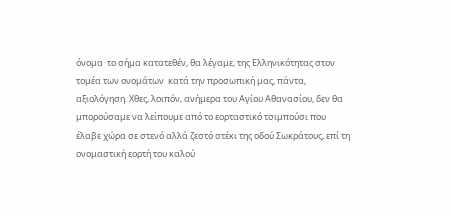όνομα· το σήμα κατατεθέν, θα λέγαμε, της Ελληνικότητας στον τομέα των ονομάτων  κατά την προσωπική μας, πάντα, αξιολόγηση. Χθες, λοιπόν, ανήμερα του Αγίου Αθανασίου, δεν θα μπορούσαμε να λείπουμε από το εορταστικό τσιμπούσι που έλαβε χώρα σε στενό αλλά ζεστό στέκι της οδού Σωκράτους, επί τη ονομαστική εορτή του καλού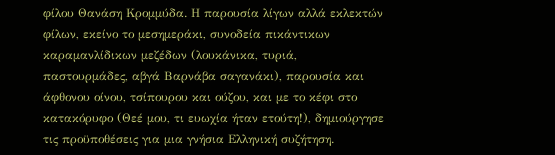φίλου Θανάση Κρομμύδα. Η παρουσία λίγων αλλά εκλεκτών φίλων, εκείνο το μεσημεράκι, συνοδεία πικάντικων καραμανλίδικων μεζέδων (λουκάνικα, τυριά, παστουρμάδες, αβγά Βαρνάβα σαγανάκι), παρουσία και άφθονου οίνου, τσίπουρου και ούζου, και με το κέφι στο κατακόρυφο (Θεέ μου, τι ευωχία ήταν ετούτη!), δημιούργησε τις προϋποθέσεις για μια γνήσια Ελληνική συζήτηση.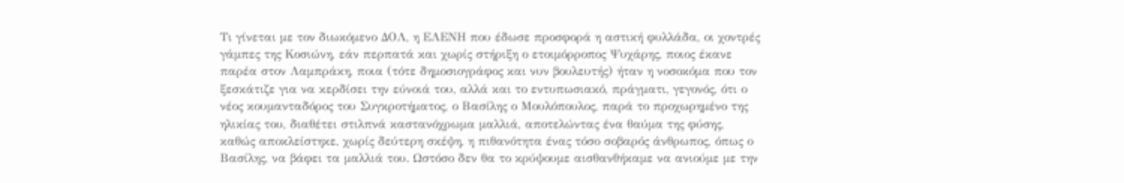Τι γίνεται με τον διωκόμενο ΔΟΛ, η ΕΛΕΝΗ που έδωσε προσφορά η αστική φυλλάδα, οι χοντρές γάμπες της Κοσιώνη, εάν περπατά και χωρίς στήριξη ο ετοιμόρροπος Ψυχάρης, ποιος έκανε παρέα στον Λαμπράκη, ποια (τότε δημοσιογράφος και νυν βουλευτής) ήταν η νοσοκόμα που τον ξεσκάτιζε για να κερδίσει την εύνοιά του, αλλά και το εντυπωσιακό, πράγματι, γεγονός, ότι ο νέος κουμανταδόρος του Συγκροτήματος, ο Βασίλης ο Μουλόπουλος, παρά το προχωρημένο της ηλικίας του, διαθέτει στιλπνά καστανόχρωμα μαλλιά, αποτελώντας ένα θαύμα της φύσης, καθώς αποκλείστηκε, χωρίς δεύτερη σκέψη, η πιθανότητα ένας τόσο σοβαρός άνθρωπος, όπως ο Βασίλης, να βάφει τα μαλλιά του. Ωστόσο δεν θα το κρύψουμε αισθανθήκαμε να ανιούμε με την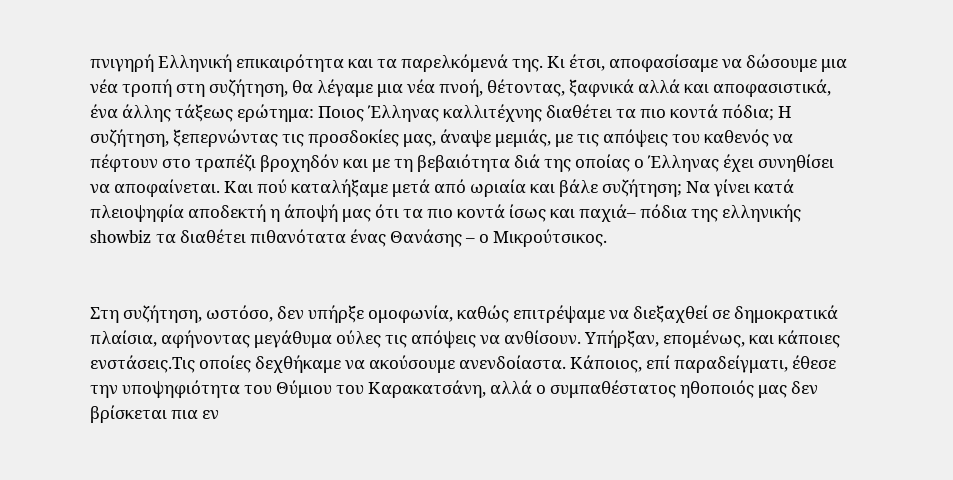πνιγηρή Ελληνική επικαιρότητα και τα παρελκόμενά της. Κι έτσι, αποφασίσαμε να δώσουμε μια νέα τροπή στη συζήτηση, θα λέγαμε μια νέα πνοή, θέτοντας, ξαφνικά αλλά και αποφασιστικά, ένα άλλης τάξεως ερώτημα: Ποιος Έλληνας καλλιτέχνης διαθέτει τα πιο κοντά πόδια; Η συζήτηση, ξεπερνώντας τις προσδοκίες μας, άναψε μεμιάς, με τις απόψεις του καθενός να πέφτουν στο τραπέζι βροχηδόν και με τη βεβαιότητα διά της οποίας ο Έλληνας έχει συνηθίσει να αποφαίνεται. Και πού καταλήξαμε μετά από ωριαία και βάλε συζήτηση; Να γίνει κατά πλειοψηφία αποδεκτή η άποψή μας ότι τα πιο κοντά ίσως και παχιά– πόδια της ελληνικής showbiz τα διαθέτει πιθανότατα ένας Θανάσης – ο Μικρούτσικος.


Στη συζήτηση, ωστόσο, δεν υπήρξε ομοφωνία, καθώς επιτρέψαμε να διεξαχθεί σε δημοκρατικά πλαίσια, αφήνοντας μεγάθυμα ούλες τις απόψεις να ανθίσουν. Υπήρξαν, επομένως, και κάποιες ενστάσεις.Τις οποίες δεχθήκαμε να ακούσουμε ανενδοίαστα. Κάποιος, επί παραδείγματι, έθεσε την υποψηφιότητα του Θύμιου του Καρακατσάνη, αλλά ο συμπαθέστατος ηθοποιός μας δεν βρίσκεται πια εν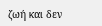ζωή και δεν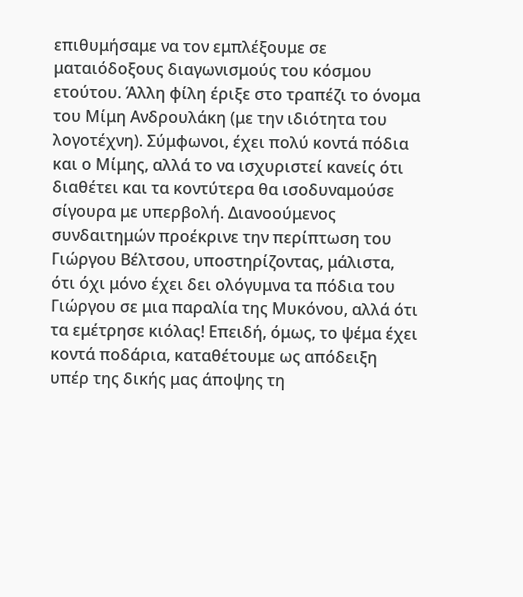επιθυμήσαμε να τον εμπλέξουμε σε ματαιόδοξους διαγωνισμούς του κόσμου ετούτου. Άλλη φίλη έριξε στο τραπέζι το όνομα του Μίμη Ανδρουλάκη (με την ιδιότητα του λογοτέχνη). Σύμφωνοι, έχει πολύ κοντά πόδια και ο Μίμης, αλλά το να ισχυριστεί κανείς ότι διαθέτει και τα κοντύτερα θα ισοδυναμούσε σίγουρα με υπερβολή. Διανοούμενος συνδαιτημών προέκρινε την περίπτωση του Γιώργου Βέλτσου, υποστηρίζοντας, μάλιστα, ότι όχι μόνο έχει δει ολόγυμνα τα πόδια του Γιώργου σε μια παραλία της Μυκόνου, αλλά ότι τα εμέτρησε κιόλας! Επειδή, όμως, το ψέμα έχει κοντά ποδάρια, καταθέτουμε ως απόδειξη υπέρ της δικής μας άποψης τη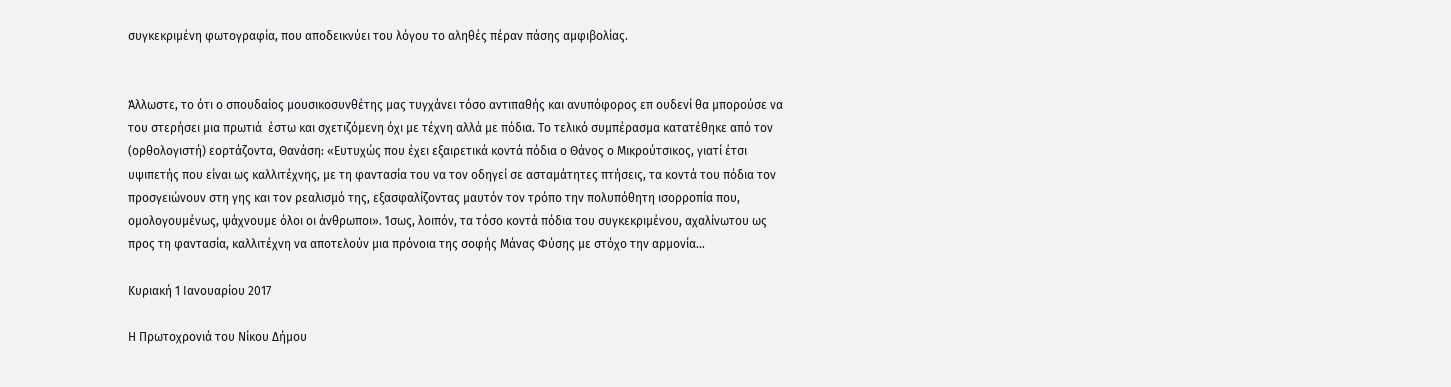συγκεκριμένη φωτογραφία, που αποδεικνύει του λόγου το αληθές πέραν πάσης αμφιβολίας.


Άλλωστε, το ότι ο σπουδαίος μουσικοσυνθέτης μας τυγχάνει τόσο αντιπαθής και ανυπόφορος επ ουδενί θα μπορούσε να του στερήσει μια πρωτιά  έστω και σχετιζόμενη όχι με τέχνη αλλά με πόδια. Το τελικό συμπέρασμα κατατέθηκε από τον (ορθολογιστή) εορτάζοντα, Θανάση: «Ευτυχώς που έχει εξαιρετικά κοντά πόδια ο Θάνος ο Μικρούτσικος, γιατί έτσι υψιπετής που είναι ως καλλιτέχνης, με τη φαντασία του να τον οδηγεί σε ασταμάτητες πτήσεις, τα κοντά του πόδια τον προσγειώνουν στη γης και τον ρεαλισμό της, εξασφαλίζοντας μαυτόν τον τρόπο την πολυπόθητη ισορροπία που, ομολογουμένως, ψάχνουμε όλοι οι άνθρωποι». Ίσως, λοιπόν, τα τόσο κοντά πόδια του συγκεκριμένου, αχαλίνωτου ως προς τη φαντασία, καλλιτέχνη να αποτελούν μια πρόνοια της σοφής Μάνας Φύσης με στόχο την αρμονία...

Κυριακή 1 Ιανουαρίου 2017

Η Πρωτοχρονιά του Νίκου Δήμου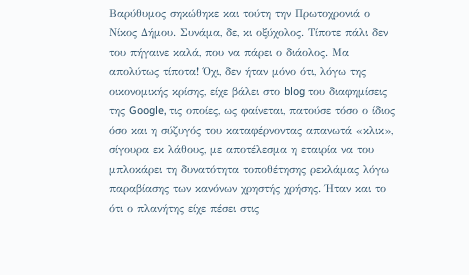Βαρύθυμος σηκώθηκε και τούτη την Πρωτοχρονιά ο Νίκος Δήμου. Συνάμα, δε, κι οξύχολος. Τίποτε πάλι δεν του πήγαινε καλά, που να πάρει ο διάολος. Μα απολύτως τίποτα! Όχι, δεν ήταν μόνο ότι, λόγω της οικονομικής κρίσης, είχε βάλει στο blog του διαφημίσεις της Google, τις οποίες, ως φαίνεται, πατούσε τόσο ο ίδιος όσο και η σύζυγός του καταφέρνοντας απανωτά «κλικ», σίγουρα εκ λάθους, με αποτέλεσμα η εταιρία να του μπλοκάρει τη δυνατότητα τοποθέτησης ρεκλάμας λόγω παραβίασης των κανόνων χρηστής χρήσης. Ήταν και το ότι ο πλανήτης είχε πέσει στις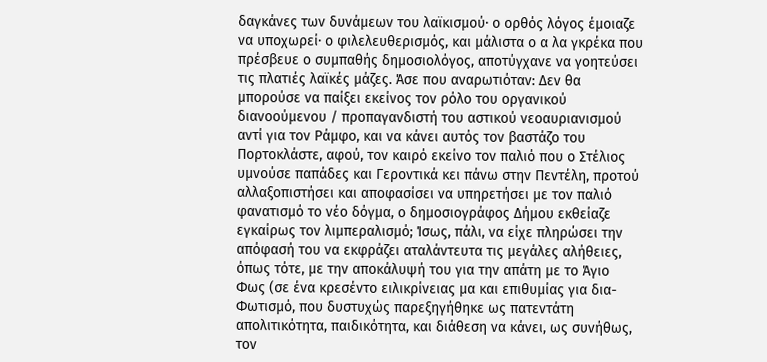δαγκάνες των δυνάμεων του λαϊκισμού· ο ορθός λόγος έμοιαζε να υποχωρεί· ο φιλελευθερισμός, και μάλιστα ο α λα γκρέκα που πρέσβευε ο συμπαθής δημοσιολόγος, αποτύγχανε να γοητεύσει τις πλατιές λαϊκές μάζες. Άσε που αναρωτιόταν: Δεν θα μπορούσε να παίξει εκείνος τον ρόλο του οργανικού διανοούμενου / προπαγανδιστή του αστικού νεοαυριανισμού αντί για τον Ράμφο, και να κάνει αυτός τον βαστάζο του Πορτοκλάστε, αφού, τον καιρό εκείνο τον παλιό που ο Στέλιος υμνούσε παπάδες και Γεροντικά κει πάνω στην Πεντέλη, προτού αλλαξοπιστήσει και αποφασίσει να υπηρετήσει με τον παλιό φανατισμό το νέο δόγμα, ο δημοσιογράφος Δήμου εκθείαζε εγκαίρως τον λιμπεραλισμό; Ίσως, πάλι, να είχε πληρώσει την απόφασή του να εκφράζει αταλάντευτα τις μεγάλες αλήθειες, όπως τότε, με την αποκάλυψή του για την απάτη με το Άγιο Φως (σε ένα κρεσέντο ειλικρίνειας μα και επιθυμίας για δια-Φωτισμό, που δυστυχώς παρεξηγήθηκε ως πατεντάτη απολιτικότητα, παιδικότητα, και διάθεση να κάνει, ως συνήθως, τον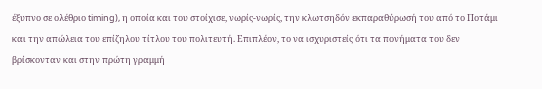έξυπνο σε ολέθριο timing), η οποία και του στοίχισε, νωρίς-νωρίς, την κλωτσηδόν εκπαραθύρωσή του από το Ποτάμι και την απώλεια του επίζηλου τίτλου του πολιτευτή. Επιπλέον, το να ισχυριστείς ότι τα πονήματα του δεν βρίσκονταν και στην πρώτη γραμμή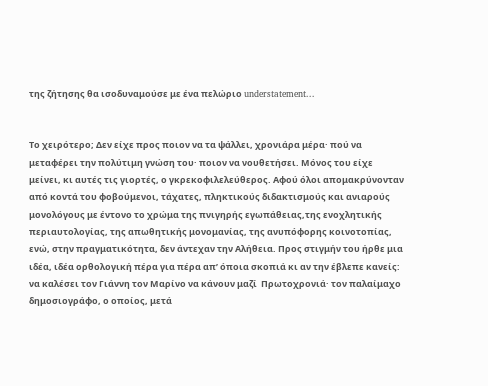της ζήτησης θα ισοδυναμούσε με ένα πελώριο understatement...


Το χειρότερο; Δεν είχε προς ποιον να τα ψάλλει, χρονιάρα μέρα· πού να μεταφέρει την πολύτιμη γνώση του· ποιον να νουθετήσει. Μόνος του είχε μείνει, κι αυτές τις γιορτές, ο γκρεκοφιλελεύθερος. Αφού όλοι απομακρύνονταν από κοντά του φοβούμενοι, τάχατες, πληκτικούς διδακτισμούς και ανιαρούς μονολόγους με έντονο το χρώμα της πνιγηρής εγωπάθειας,της ενοχλητικής περιαυτολογίας, της απωθητικής μονομανίας, της ανυπόφορης κοινοτοπίας, ενώ, στην πραγματικότητα, δεν άντεχαν την Αλήθεια. Προς στιγμήν του ήρθε μια ιδέα, ιδέα ορθολογική πέρα για πέρα απ’ όποια σκοπιά κι αν την έβλεπε κανείς: να καλέσει τον Γιάννη τον Μαρίνο να κάνουν μαζί  Πρωτοχρονιά· τον παλαίμαχο δημοσιογράφο, ο οποίος, μετά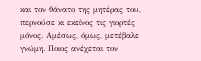και τον θάνατο της μητέρας του, περνούσε κι εκείνος τις γιορτές μόνος. Αμέσως, όμως, μετέβαλε γνώμη. Ποιος ανέχεται τον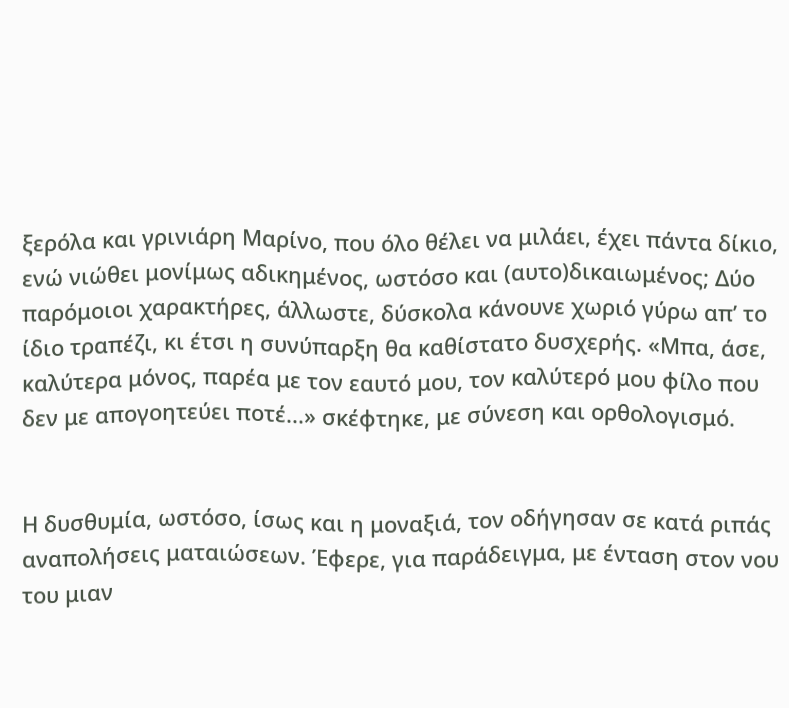ξερόλα και γρινιάρη Μαρίνο, που όλο θέλει να μιλάει, έχει πάντα δίκιο, ενώ νιώθει μονίμως αδικημένος, ωστόσο και (αυτο)δικαιωμένος; Δύο παρόμοιοι χαρακτήρες, άλλωστε, δύσκολα κάνουνε χωριό γύρω απ’ το ίδιο τραπέζι, κι έτσι η συνύπαρξη θα καθίστατο δυσχερής. «Μπα, άσε, καλύτερα μόνος, παρέα με τον εαυτό μου, τον καλύτερό μου φίλο που δεν με απογοητεύει ποτέ...» σκέφτηκε, με σύνεση και ορθολογισμό.


Η δυσθυμία, ωστόσο, ίσως και η μοναξιά, τον οδήγησαν σε κατά ριπάς αναπολήσεις ματαιώσεων. Έφερε, για παράδειγμα, με ένταση στον νου του μιαν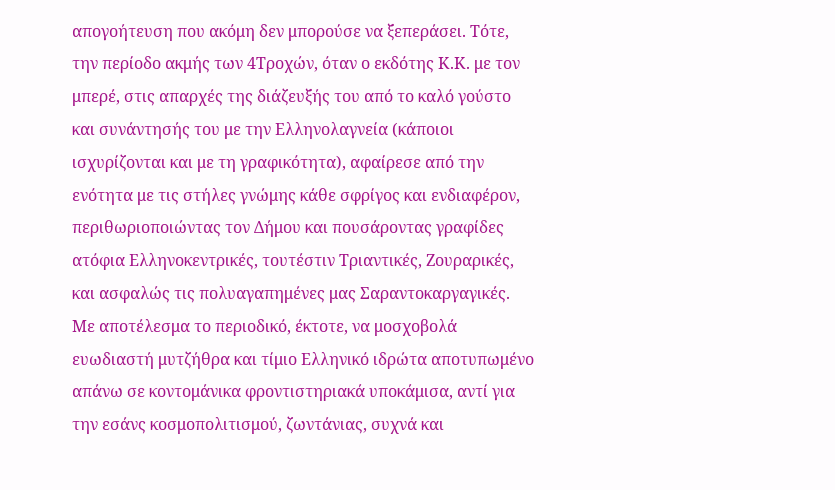απογοήτευση που ακόμη δεν μπορούσε να ξεπεράσει. Τότε, την περίοδο ακμής των 4Τροχών, όταν ο εκδότης Κ.Κ. με τον μπερέ, στις απαρχές της διάζευξής του από το καλό γούστο και συνάντησής του με την Ελληνολαγνεία (κάποιοι ισχυρίζονται και με τη γραφικότητα), αφαίρεσε από την ενότητα με τις στήλες γνώμης κάθε σφρίγος και ενδιαφέρον, περιθωριοποιώντας τον Δήμου και πουσάροντας γραφίδες ατόφια Ελληνοκεντρικές, τουτέστιν Τριαντικές, Ζουραρικές, και ασφαλώς τις πολυαγαπημένες μας Σαραντοκαργαγικές. Με αποτέλεσμα το περιοδικό, έκτοτε, να μοσχοβολά ευωδιαστή μυτζήθρα και τίμιο Ελληνικό ιδρώτα αποτυπωμένο απάνω σε κοντομάνικα φροντιστηριακά υποκάμισα, αντί για την εσάνς κοσμοπολιτισμού, ζωντάνιας, συχνά και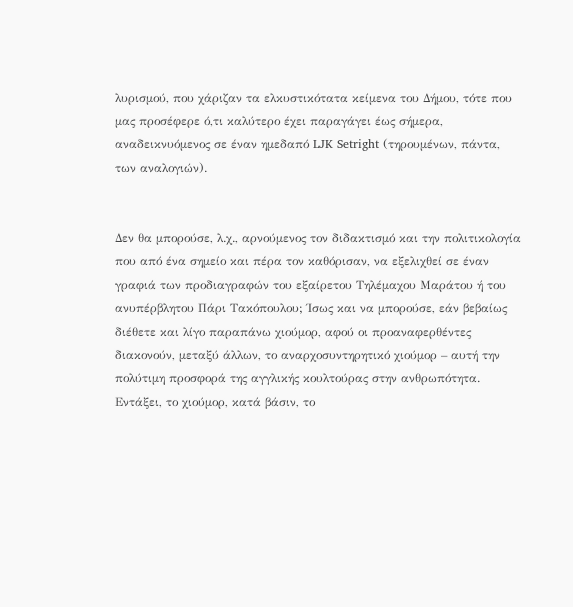λυρισμού, που χάριζαν τα ελκυστικότατα κείμενα του Δήμου, τότε που μας προσέφερε ό,τι καλύτερο έχει παραγάγει έως σήμερα, αναδεικνυόμενος σε έναν ημεδαπό LJK Setright (τηρουμένων, πάντα, των αναλογιών).


Δεν θα μπορούσε, λ.χ., αρνούμενος τον διδακτισμό και την πολιτικολογία που από ένα σημείο και πέρα τον καθόρισαν, να εξελιχθεί σε έναν γραφιά των προδιαγραφών του εξαίρετου Τηλέμαχου Μαράτου ή του ανυπέρβλητου Πάρι Τακόπουλου; Ίσως και να μπορούσε, εάν βεβαίως διέθετε και λίγο παραπάνω χιούμορ, αφού οι προαναφερθέντες διακονούν, μεταξύ άλλων, το αναρχοσυντηρητικό χιούμορ – αυτή την πολύτιμη προσφορά της αγγλικής κουλτούρας στην ανθρωπότητα. Εντάξει, το χιούμορ, κατά βάσιν, το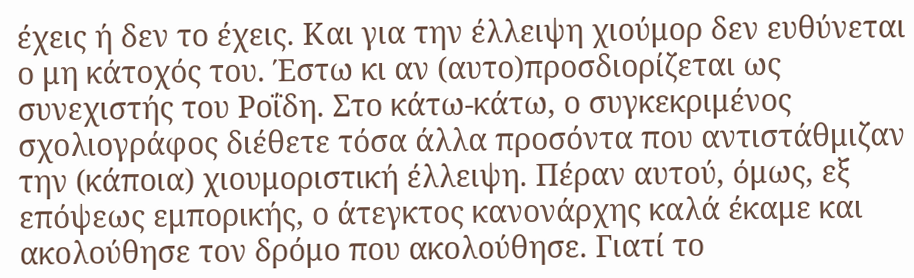έχεις ή δεν το έχεις. Και για την έλλειψη χιούμορ δεν ευθύνεται ο μη κάτοχός του. Έστω κι αν (αυτο)προσδιορίζεται ως συνεχιστής του Ροΐδη. Στο κάτω-κάτω, ο συγκεκριμένος σχολιογράφος διέθετε τόσα άλλα προσόντα που αντιστάθμιζαν την (κάποια) χιουμοριστική έλλειψη. Πέραν αυτού, όμως, εξ επόψεως εμπορικής, ο άτεγκτος κανονάρχης καλά έκαμε και ακολούθησε τον δρόμο που ακολούθησε. Γιατί το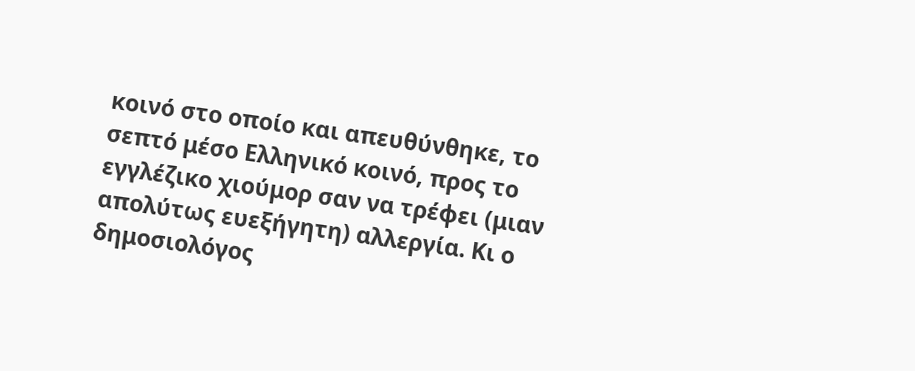κοινό στο οποίο και απευθύνθηκε, το σεπτό μέσο Ελληνικό κοινό, προς το εγγλέζικο χιούμορ σαν να τρέφει (μιαν απολύτως ευεξήγητη) αλλεργία. Κι ο δημοσιολόγος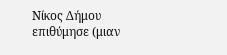Νίκος Δήμου επιθύμησε (μιαν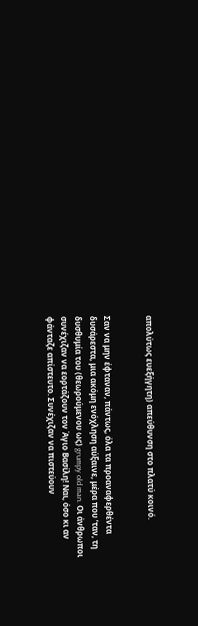απολύτως ευεξήγητη) απεύθυνση στο πλατύ κοινό.


Σαν να μην έφταναν, πάντως, όλα τα προαναφερθέντα δυσάρεστα, μια ακόμη ενόχληση αύξαινε, μέρα που ’ταν, τη δυσθυμία του (θεωρούμενου ως) grumpy old man. Οι άνθρωποι  συνέχιζαν να εορτάζουν τον Άγιο Βασίλη! Ναι, όσο κι αν φάνταζε απίστευτο. Συνέχιζαν να πιστεύουν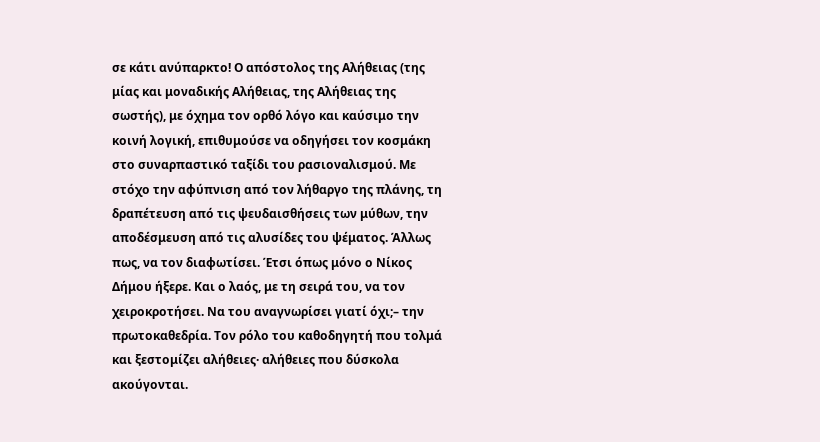σε κάτι ανύπαρκτο! Ο απόστολος της Αλήθειας (της μίας και μοναδικής Αλήθειας, της Αλήθειας της σωστής), με όχημα τον ορθό λόγο και καύσιμο την κοινή λογική, επιθυμούσε να οδηγήσει τον κοσμάκη στο συναρπαστικό ταξίδι του ρασιοναλισμού. Με στόχο την αφύπνιση από τον λήθαργο της πλάνης, τη δραπέτευση από τις ψευδαισθήσεις των μύθων, την αποδέσμευση από τις αλυσίδες του ψέματος. Άλλως πως, να τον διαφωτίσει. Έτσι όπως μόνο ο Νίκος Δήμου ήξερε. Και ο λαός, με τη σειρά του, να τον χειροκροτήσει. Να του αναγνωρίσει γιατί όχι;– την πρωτοκαθεδρία. Τον ρόλο του καθοδηγητή που τολμά και ξεστομίζει αλήθειες· αλήθειες που δύσκολα ακούγονται.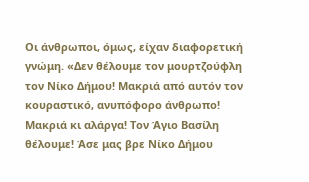Οι άνθρωποι, όμως, είχαν διαφορετική γνώμη. «Δεν θέλουμε τον μουρτζούφλη τον Νίκο Δήμου! Μακριά από αυτόν τον κουραστικό, ανυπόφορο άνθρωπο! Μακριά κι αλάργα! Τον Άγιο Βασίλη θέλουμε! Άσε μας βρε Νίκο Δήμου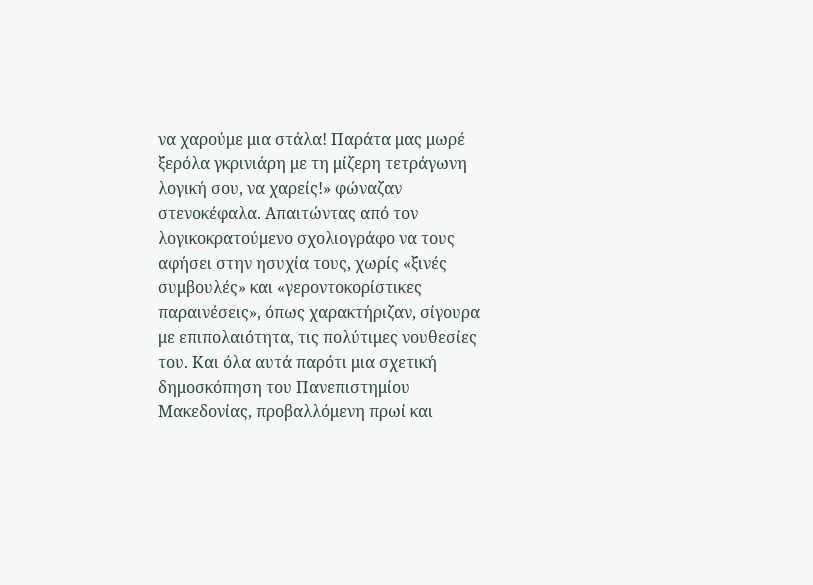να χαρούμε μια στάλα! Παράτα μας μωρέ ξερόλα γκρινιάρη με τη μίζερη τετράγωνη λογική σου, να χαρείς!» φώναζαν στενοκέφαλα. Απαιτώντας από τον λογικοκρατούμενο σχολιογράφο να τους αφήσει στην ησυχία τους, χωρίς «ξινές συμβουλές» και «γεροντοκορίστικες παραινέσεις», όπως χαρακτήριζαν, σίγουρα με επιπολαιότητα, τις πολύτιμες νουθεσίες του. Και όλα αυτά παρότι μια σχετική δημοσκόπηση του Πανεπιστημίου Μακεδονίας, προβαλλόμενη πρωί και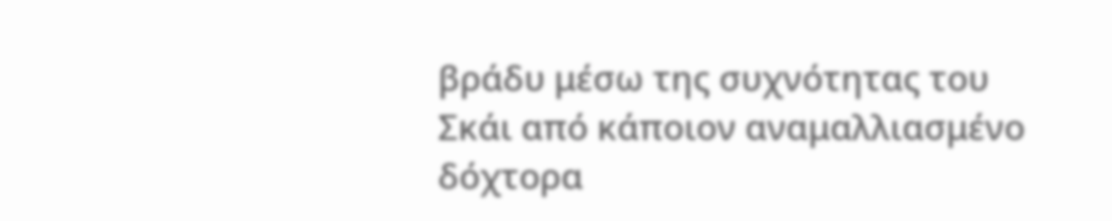βράδυ μέσω της συχνότητας του Σκάι από κάποιον αναμαλλιασμένο δόχτορα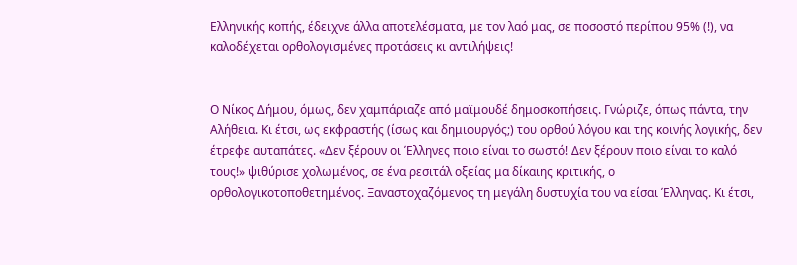Ελληνικής κοπής, έδειχνε άλλα αποτελέσματα, με τον λαό μας, σε ποσοστό περίπου 95% (!), να καλοδέχεται ορθολογισμένες προτάσεις κι αντιλήψεις!


Ο Νίκος Δήμου, όμως, δεν χαμπάριαζε από μαϊμουδέ δημοσκοπήσεις. Γνώριζε, όπως πάντα, την Αλήθεια. Κι έτσι, ως εκφραστής (ίσως και δημιουργός;) του ορθού λόγου και της κοινής λογικής, δεν έτρεφε αυταπάτες. «Δεν ξέρουν οι Έλληνες ποιο είναι το σωστό! Δεν ξέρουν ποιο είναι το καλό τους!» ψιθύρισε χολωμένος, σε ένα ρεσιτάλ οξείας μα δίκαιης κριτικής, ο ορθολογικοτοποθετημένος. Ξαναστοχαζόμενος τη μεγάλη δυστυχία του να είσαι Έλληνας. Κι έτσι,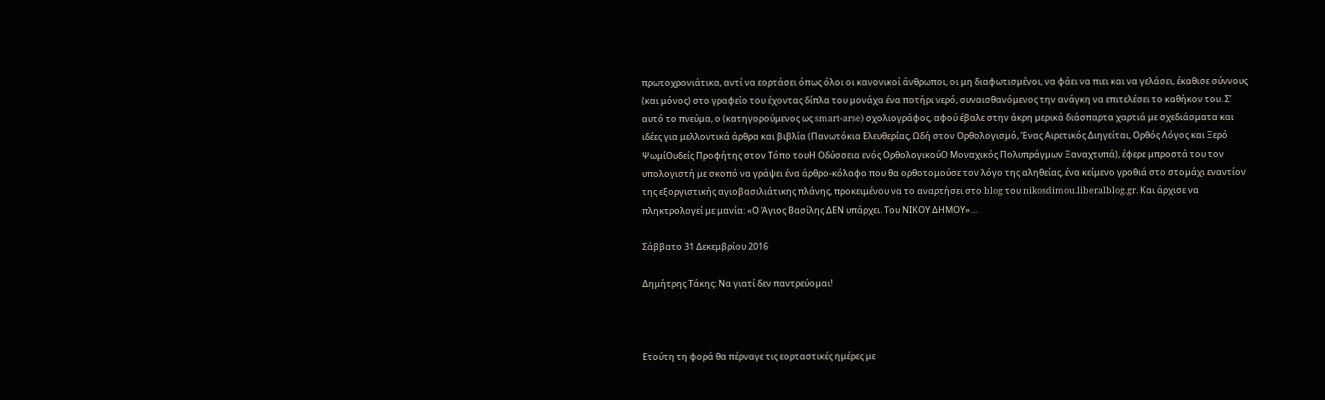πρωτοχρονιάτικα, αντί να εορτάσει όπως όλοι οι κανονικοί άνθρωποι, οι μη διαφωτισμένοι, να φάει να πιει και να γελάσει, έκαθισε σύννους (και μόνος) στο γραφείο του έχοντας δίπλα του μονάχα ένα ποτήρι νερό, συναισθανόμενος την ανάγκη να επιτελέσει το καθήκον του. Σ’ αυτό το πνεύμα, ο (κατηγορούμενος ως smart-arse) σχολιογράφος, αφού έβαλε στην άκρη μερικά διάσπαρτα χαρτιά με σχεδιάσματα και ιδέες για μελλοντικά άρθρα και βιβλία (Πανωτόκια Ελευθερίας, Ωδή στον Ορθολογισμό, Ένας Αιρετικός Διηγείται, Ορθός Λόγος και Ξερό ΨωμίΟυδείς Προφήτης στον Τόπο τουΗ Οδύσσεια ενός ΟρθολογικούΟ Μοναχικός Πολυπράγμων Ξαναχτυπά), έφερε μπροστά του τον υπολογιστή με σκοπό να γράψει ένα άρθρο-κόλαφο που θα ορθοτομούσε τον λόγο της αληθείας, ένα κείμενο γροθιά στο στομάχι εναντίον της εξοργιστικής αγιοβασιλιάτικης πλάνης, προκειμένου να το αναρτήσει στο blog του nikosdimou.liberalblog.gr. Και άρχισε να πληκτρολογεί με μανία: «Ο Άγιος Βασίλης ΔΕΝ υπάρχει. Του ΝΙΚΟΥ ΔΗΜΟΥ»…

Σάββατο 31 Δεκεμβρίου 2016

Δημήτρης Τάκης: Να γιατί δεν παντρεύομαι!



Ετούτη τη φορά θα πέρναγε τις εορταστικές ημέρες με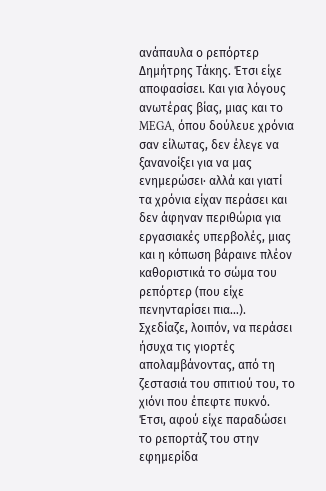ανάπαυλα ο ρεπόρτερ Δημήτρης Τάκης. Έτσι είχε αποφασίσει. Και για λόγους ανωτέρας βίας, μιας και το MEGA, όπου δούλευε χρόνια σαν είλωτας, δεν έλεγε να ξανανοίξει για να μας ενημερώσει· αλλά και γιατί τα χρόνια είχαν περάσει και δεν άφηναν περιθώρια για εργασιακές υπερβολές, μιας και η κόπωση βάραινε πλέον καθοριστικά το σώμα του ρεπόρτερ (που είχε πενηνταρίσει πια…). Σχεδίαζε, λοιπόν, να περάσει ήσυχα τις γιορτές απολαμβάνοντας, από τη ζεστασιά του σπιτιού του, το χιόνι που έπεφτε πυκνό. Έτσι, αφού είχε παραδώσει το ρεπορτάζ του στην εφημερίδα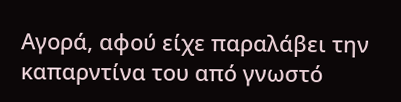Αγορά, αφού είχε παραλάβει την καπαρντίνα του από γνωστό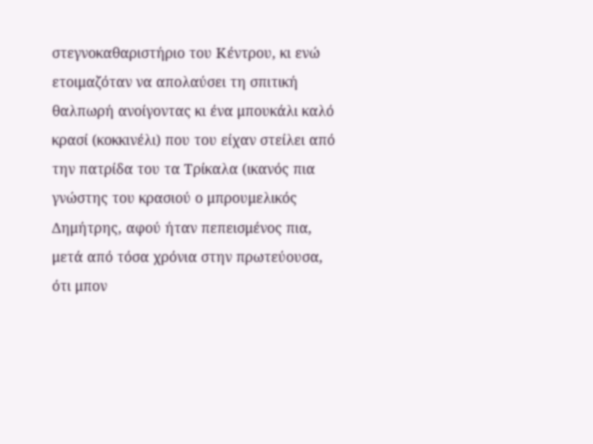στεγνοκαθαριστήριο του Κέντρου, κι ενώ ετοιμαζόταν να απολαύσει τη σπιτική θαλπωρή ανοίγοντας κι ένα μπουκάλι καλό κρασί (κοκκινέλι) που του είχαν στείλει από την πατρίδα του τα Τρίκαλα (ικανός πια γνώστης του κρασιού ο μπρουμελικός Δημήτρης, αφού ήταν πεπεισμένος πια, μετά από τόσα χρόνια στην πρωτεύουσα, ότι μπον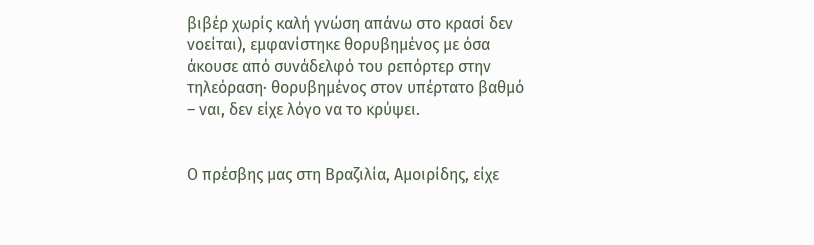βιβέρ χωρίς καλή γνώση απάνω στο κρασί δεν νοείται), εμφανίστηκε θορυβημένος με όσα άκουσε από συνάδελφό του ρεπόρτερ στην τηλεόραση· θορυβημένος στον υπέρτατο βαθμό – ναι, δεν είχε λόγο να το κρύψει.


Ο πρέσβης μας στη Βραζιλία, Αμοιρίδης, είχε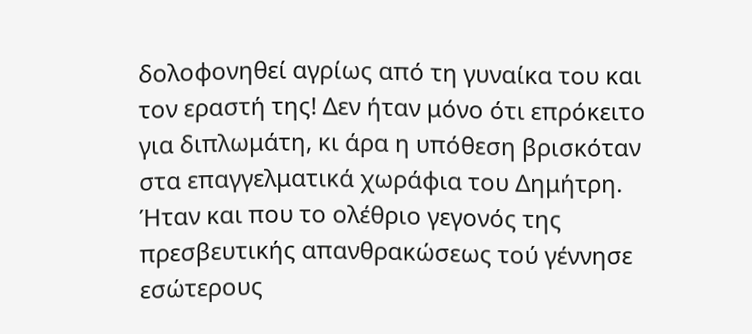δολοφονηθεί αγρίως από τη γυναίκα του και τον εραστή της! Δεν ήταν μόνο ότι επρόκειτο για διπλωμάτη, κι άρα η υπόθεση βρισκόταν στα επαγγελματικά χωράφια του Δημήτρη. Ήταν και που το ολέθριο γεγονός της πρεσβευτικής απανθρακώσεως τού γέννησε εσώτερους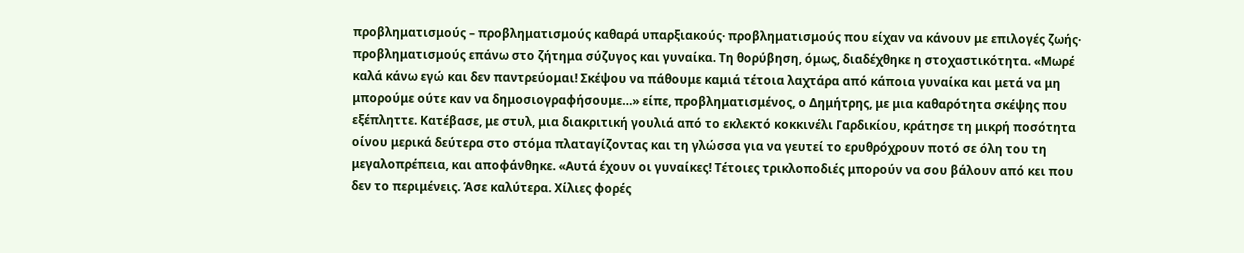προβληματισμούς – προβληματισμούς καθαρά υπαρξιακούς· προβληματισμούς που είχαν να κάνουν με επιλογές ζωής· προβληματισμούς επάνω στο ζήτημα σύζυγος και γυναίκα. Τη θορύβηση, όμως, διαδέχθηκε η στοχαστικότητα. «Μωρέ καλά κάνω εγώ και δεν παντρεύομαι! Σκέψου να πάθουμε καμιά τέτοια λαχτάρα από κάποια γυναίκα και μετά να μη μπορούμε ούτε καν να δημοσιογραφήσουμε…» είπε, προβληματισμένος, ο Δημήτρης, με μια καθαρότητα σκέψης που εξέπληττε. Κατέβασε, με στυλ, μια διακριτική γουλιά από το εκλεκτό κοκκινέλι Γαρδικίου, κράτησε τη μικρή ποσότητα οίνου μερικά δεύτερα στο στόμα πλαταγίζοντας και τη γλώσσα για να γευτεί το ερυθρόχρουν ποτό σε όλη του τη μεγαλοπρέπεια, και αποφάνθηκε. «Αυτά έχουν οι γυναίκες! Τέτοιες τρικλοποδιές μπορούν να σου βάλουν από κει που δεν το περιμένεις. Άσε καλύτερα. Χίλιες φορές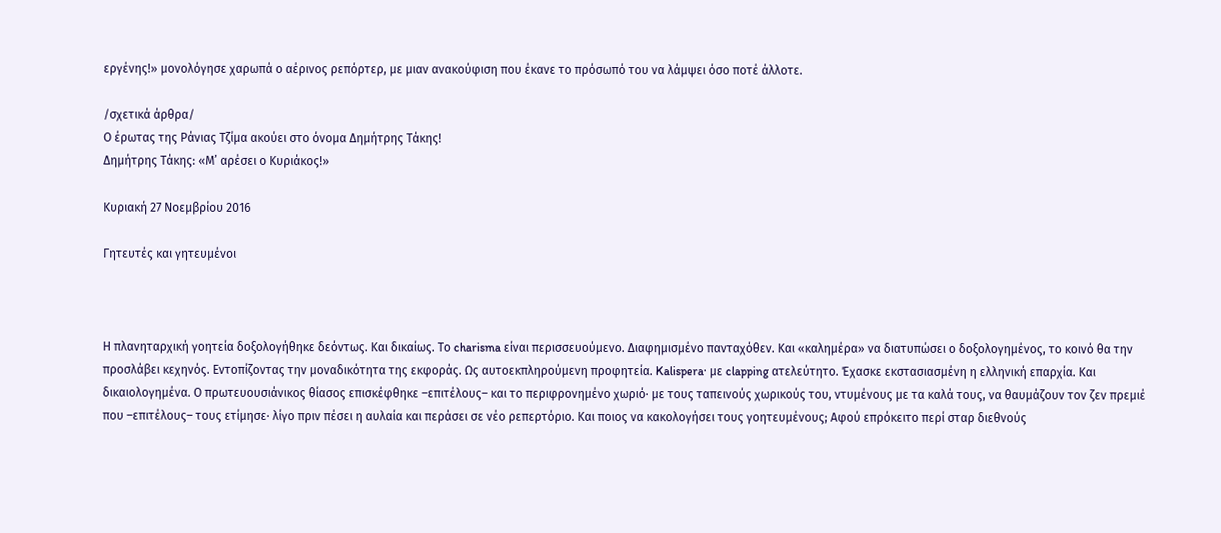εργένης!» μονολόγησε χαρωπά ο αέρινος ρεπόρτερ, με μιαν ανακούφιση που έκανε το πρόσωπό του να λάμψει όσο ποτέ άλλοτε.

/σχετικά άρθρα/
Ο έρωτας της Ράνιας Τζίμα ακούει στο όνομα Δημήτρης Τάκης!
Δημήτρης Τάκης: «Μ’ αρέσει ο Κυριάκος!»

Κυριακή 27 Νοεμβρίου 2016

Γητευτές και γητευμένοι



Η πλανηταρχική γοητεία δοξολογήθηκε δεόντως. Και δικαίως. Το charisma είναι περισσευούμενο. Διαφημισμένο πανταχόθεν. Και «καλημέρα» να διατυπώσει ο δοξολογημένος, το κοινό θα την προσλάβει κεχηνός. Εντοπίζοντας την μοναδικότητα της εκφοράς. Ως αυτοεκπληρούμενη προφητεία. Kalispera· με clapping ατελεύτητο. Έχασκε εκστασιασμένη η ελληνική επαρχία. Και δικαιολογημένα. Ο πρωτευουσιάνικος θίασος επισκέφθηκε –επιτέλους– και τo περιφρονημένο χωριό· με τους ταπεινούς χωρικούς του, ντυμένους με τα καλά τους, να θαυμάζουν τον ζεν πρεμιέ που –επιτέλους– τους ετίμησε· λίγο πριν πέσει η αυλαία και περάσει σε νέο ρεπερτόριο. Και ποιος να κακολογήσει τους γοητευμένους; Αφού επρόκειτο περί σταρ διεθνούς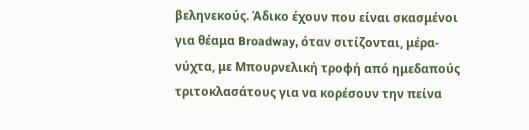βεληνεκούς. Άδικο έχουν που είναι σκασμένοι για θέαμα Broadway, όταν σιτίζονται, μέρα-νύχτα, με Μπουρνελική τροφή από ημεδαπούς τριτοκλασάτους για να κορέσουν την πείνα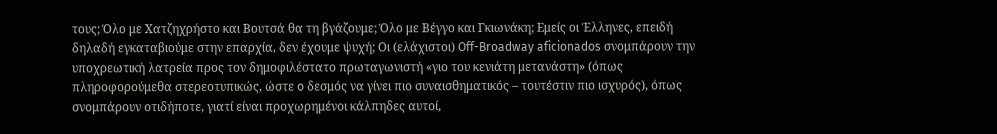τους; Όλο με Χατζηχρήστο και Βουτσά θα τη βγάζουμε; Όλο με Βέγγο και Γκιωνάκη; Εμείς οι Έλληνες, επειδή δηλαδή εγκαταβιούμε στην επαρχία, δεν έχουμε ψυχή; Οι (ελάχιστοι) Off-Broadway aficionados σνομπάρουν την υποχρεωτική λατρεία προς τον δημοφιλέστατο πρωταγωνιστή «γιο του κενιάτη μετανάστη» (όπως πληροφορούμεθα στερεοτυπικώς, ώστε o δεσμός να γίνει πιο συναισθηματικός – τουτέστιν πιο ισχυρός), όπως σνομπάρουν οτιδήποτε, γιατί είναι προχωρημένοι κάλπηδες αυτοί,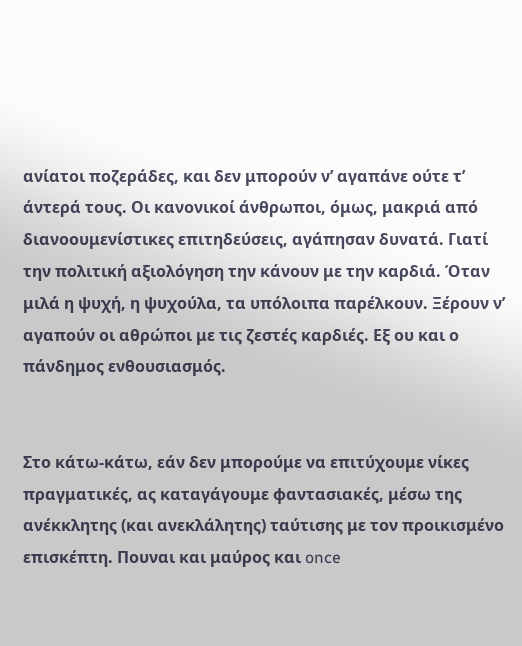ανίατοι ποζεράδες, και δεν μπορούν ν’ αγαπάνε ούτε τ’ άντερά τους. Οι κανονικοί άνθρωποι, όμως, μακριά από διανοουμενίστικες επιτηδεύσεις, αγάπησαν δυνατά. Γιατί την πολιτική αξιολόγηση την κάνουν με την καρδιά. Όταν μιλά η ψυχή, η ψυχούλα, τα υπόλοιπα παρέλκουν. Ξέρουν ν’ αγαπούν οι αθρώποι με τις ζεστές καρδιές. Εξ ου και ο πάνδημος ενθουσιασμός.


Στο κάτω-κάτω, εάν δεν μπορούμε να επιτύχουμε νίκες πραγματικές, ας καταγάγουμε φαντασιακές, μέσω της ανέκκλητης (και ανεκλάλητης) ταύτισης με τον προικισμένο επισκέπτη. Πουναι και μαύρος και once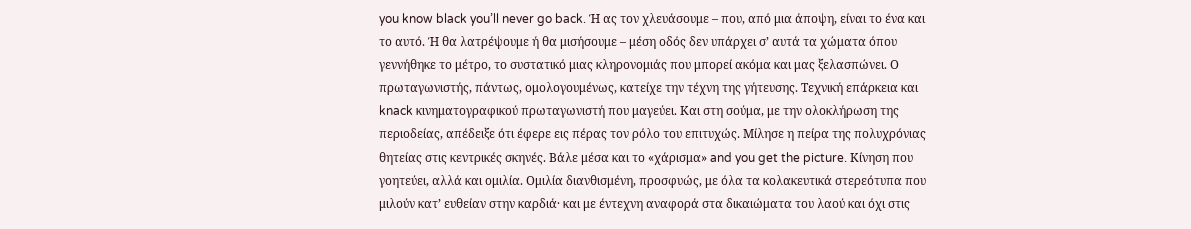you know black you’ll never go back. Ή ας τον χλευάσουμε – που, από μια άποψη, είναι το ένα και το αυτό. Ή θα λατρέψουμε ή θα μισήσουμε – μέση οδός δεν υπάρχει σ’ αυτά τα χώματα όπου γεννήθηκε το μέτρο, το συστατικό μιας κληρονομιάς που μπορεί ακόμα και μας ξελασπώνει. Ο πρωταγωνιστής, πάντως, ομολογουμένως, κατείχε την τέχνη της γήτευσης. Τεχνική επάρκεια και knack κινηματογραφικού πρωταγωνιστή που μαγεύει. Και στη σούμα, με την ολοκλήρωση της περιοδείας, απέδειξε ότι έφερε εις πέρας τον ρόλο του επιτυχώς. Μίλησε η πείρα της πολυχρόνιας θητείας στις κεντρικές σκηνές. Βάλε μέσα και το «χάρισμα» and you get the picture. Κίνηση που γοητεύει, αλλά και ομιλία. Ομιλία διανθισμένη, προσφυώς, με όλα τα κολακευτικά στερεότυπα που μιλούν κατ’ ευθείαν στην καρδιά· και με έντεχνη αναφορά στα δικαιώματα του λαού και όχι στις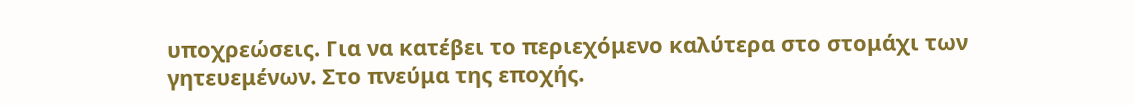υποχρεώσεις. Για να κατέβει το περιεχόμενο καλύτερα στο στομάχι των γητευεμένων. Στο πνεύμα της εποχής.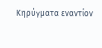Κηρύγματα εναντίον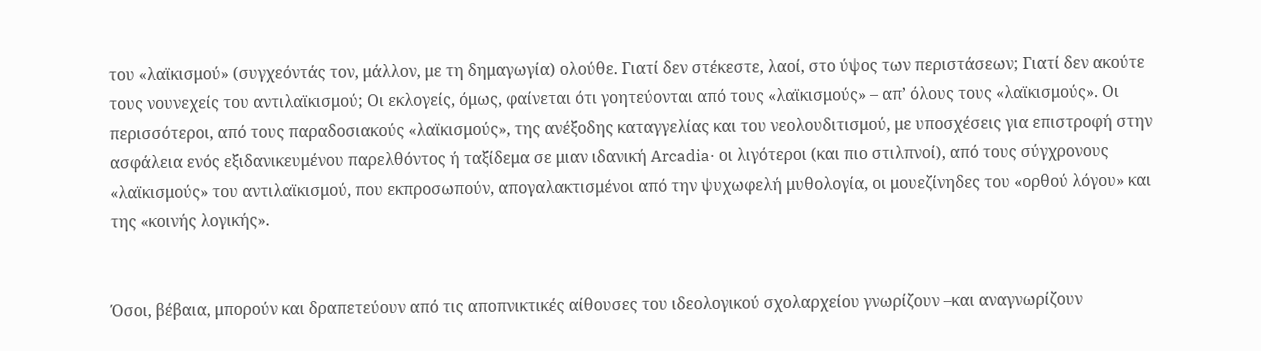του «λαϊκισμού» (συγχεόντάς τον, μάλλον, με τη δημαγωγία) ολούθε. Γιατί δεν στέκεστε, λαοί, στο ύψος των περιστάσεων; Γιατί δεν ακούτε τους νουνεχείς του αντιλαϊκισμού; Οι εκλογείς, όμως, φαίνεται ότι γοητεύονται από τους «λαϊκισμούς» – απ’ όλους τους «λαϊκισμούς». Οι περισσότεροι, από τους παραδοσιακούς «λαϊκισμούς», της ανέξοδης καταγγελίας και του νεολουδιτισμού, με υποσχέσεις για επιστροφή στην ασφάλεια ενός εξιδανικευμένου παρελθόντος ή ταξίδεμα σε μιαν ιδανική Arcadia· οι λιγότεροι (και πιο στιλπνοί), από τους σύγχρονους «λαϊκισμούς» του αντιλαϊκισμού, που εκπροσωπούν, απογαλακτισμένοι από την ψυχωφελή μυθολογία, οι μουεζίνηδες του «ορθού λόγου» και της «κοινής λογικής».


Όσοι, βέβαια, μπορούν και δραπετεύουν από τις αποπνικτικές αίθουσες του ιδεολογικού σχολαρχείου γνωρίζουν –και αναγνωρίζουν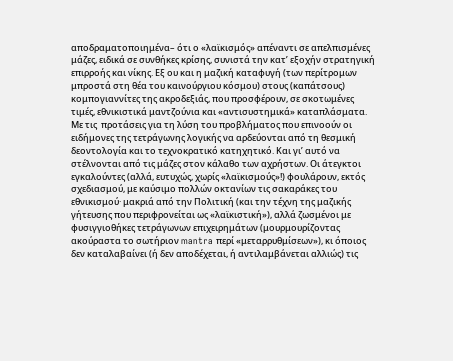αποδραματοποιημένα– ότι ο «λαϊκισμός» απέναντι σε απελπισμένες μάζες, ειδικά σε συνθήκες κρίσης, συνιστά την κατ’ εξοχήν στρατηγική επιρροής και νίκης. Εξ ου και η μαζική καταφυγή (των περίτρομων μπροστά στη θέα του καινούργιου κόσμου) στους (καπάτσους) κομπογιαννίτες της ακροδεξιάς, που προσφέρουν, σε σκοτωμένες τιμές, εθνικιστικά μαντζούνια και «αντισυστημικά» καταπλάσματα. Με τις  προτάσεις για τη λύση του προβλήματος που επινοούν οι ειδήμονες της τετράγωνης λογικής να αρδεύονται από τη θεσμική δεοντολογία και το τεχνοκρατικό κατηχητικό. Και γι’ αυτό να στέλνονται από τις μάζες στον κάλαθο των αχρήστων. Οι άτεγκτοι εγκαλούντες (αλλά, ευτυχώς, χωρίς «λαϊκισμούς»!) φουλάρουν, εκτός σχεδιασμού, με καύσιμο πολλών οκτανίων τις σακαράκες του εθνικισμού· μακριά από την Πολιτική (και την τέχνη της μαζικής γήτευσης που περιφρονείται ως «λαϊκιστική»), αλλά ζωσμένοι με φυσιγγιοθήκες τετράγωνων επιχειρημάτων (μουρμουρίζοντας ακούραστα το σωτήριον mantra περί «μεταρρυθμίσεων»), κι όποιος δεν καταλαβαίνει (ή δεν αποδέχεται, ή αντιλαμβάνεται αλλιώς) τις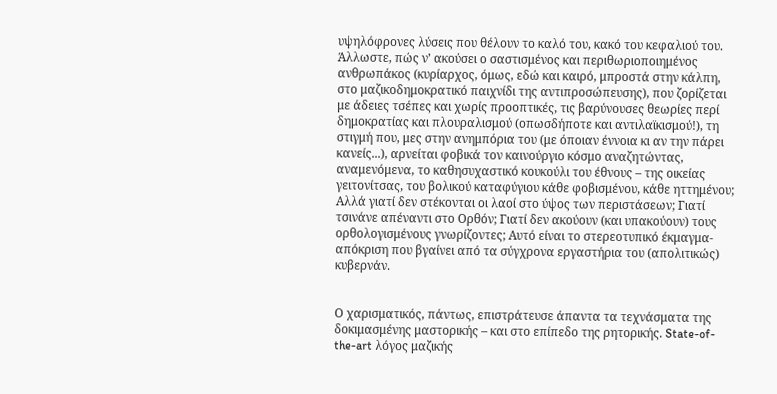υψηλόφρονες λύσεις που θέλουν το καλό του, κακό του κεφαλιού του. Άλλωστε, πώς ν’ ακούσει ο σαστισμένος και περιθωριοποιημένος ανθρωπάκος (κυρίαρχος, όμως, εδώ και καιρό, μπροστά στην κάλπη, στο μαζικοδημοκρατικό παιχνίδι της αντιπροσώπευσης), που ζορίζεται με άδειες τσέπες και χωρίς προοπτικές, τις βαρύνουσες θεωρίες περί δημοκρατίας και πλουραλισμού (οπωσδήποτε και αντιλαϊκισμού!), τη στιγμή που, μες στην ανημπόρια του (με όποιαν έννοια κι αν την πάρει κανείς...), αρνείται φοβικά τον καινούργιο κόσμο αναζητώντας, αναμενόμενα, το καθησυχαστικό κουκούλι του έθνους – της οικείας γειτονίτσας, του βολικού καταφύγιου κάθε φοβισμένου, κάθε ηττημένου; Αλλά γιατί δεν στέκονται οι λαοί στο ύψος των περιστάσεων; Γιατί τσινάνε απέναντι στο Ορθόν; Γιατί δεν ακούουν (και υπακούουν) τους ορθολογισμένους γνωρίζοντες; Αυτό είναι το στερεοτυπικό έκμαγμα-απόκριση που βγαίνει από τα σύγχρονα εργαστήρια του (απολιτικώς) κυβερνάν.


Ο χαρισματικός, πάντως, επιστράτευσε άπαντα τα τεχνάσματα της δοκιμασμένης μαστορικής – και στο επίπεδο της ρητορικής. State-of-the-art λόγος μαζικής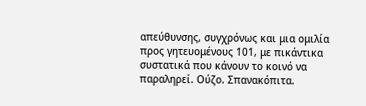απεύθυνσης, συγχρόνως και μια ομιλία προς γητευομένους 101, με πικάντικα συστατικά που κάνουν το κοινό να παραληρεί. Ούζο. Σπανακόπιτα.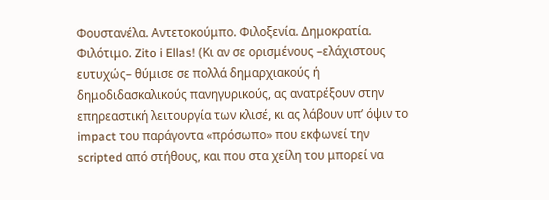Φουστανέλα. Αντετοκούμπο. Φιλοξενία. Δημοκρατία. Φιλότιμο. Zito i Ellas! (Κι αν σε ορισμένους –ελάχιστους ευτυχώς– θύμισε σε πολλά δημαρχιακούς ή δημοδιδασκαλικούς πανηγυρικούς, ας ανατρέξουν στην επηρεαστική λειτουργία των κλισέ, κι ας λάβουν υπ’ όψιν το impact του παράγοντα «πρόσωπο» που εκφωνεί την scripted από στήθους, και που στα χείλη του μπορεί να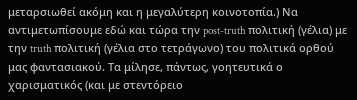μεταρσιωθεί ακόμη και η μεγαλύτερη κοινοτοπία.) Να αντιμετωπίσουμε εδώ και τώρα την post-truth πολιτική (γέλια) με την truth πολιτική (γέλια στο τετράγωνο) του πολιτικά ορθού μας φαντασιακού. Τα μίλησε, πάντως, γοητευτικά ο χαρισματικός (και με στεντόρειο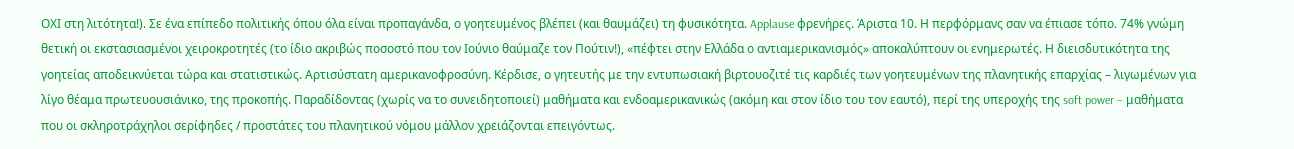ΟΧΙ στη λιτότητα!). Σε ένα επίπεδο πολιτικής όπου όλα είναι προπαγάνδα, ο γοητευμένος βλέπει (και θαυμάζει) τη φυσικότητα. Applause φρενήρες. Άριστα 10. Η περφόρμανς σαν να έπιασε τόπο. 74% γνώμη θετική οι εκστασιασμένοι χειροκροτητές (το ίδιο ακριβώς ποσοστό που τον Ιούνιο θαύμαζε τον Πούτιν!), «πέφτει στην Ελλάδα ο αντιαμερικανισμός» αποκαλύπτουν οι ενημερωτές. Η διεισδυτικότητα της γοητείας αποδεικνύεται τώρα και στατιστικώς. Αρτισύστατη αμερικανοφροσύνη. Κέρδισε, ο γητευτής με την εντυπωσιακή βιρτουοζιτέ τις καρδιές των γοητευμένων της πλανητικής επαρχίας – λιγωμένων για λίγο θέαμα πρωτευουσιάνικο, της προκοπής. Παραδίδοντας (χωρίς να το συνειδητοποιεί) μαθήματα και ενδοαμερικανικώς (ακόμη και στον ίδιο του τον εαυτό), περί της υπεροχής της soft power – μαθήματα που οι σκληροτράχηλοι σερίφηδες / προστάτες του πλανητικού νόμου μάλλον χρειάζονται επειγόντως.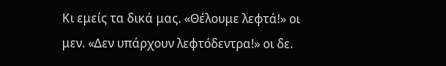Κι εμείς τα δικά μας. «Θέλουμε λεφτά!» οι μεν. «Δεν υπάρχουν λεφτόδεντρα!» οι δε.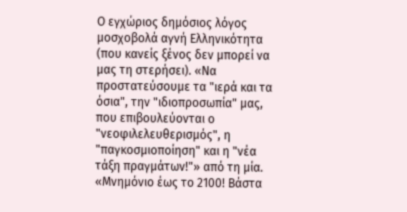Ο εγχώριος δημόσιος λόγος μοσχοβολά αγνή Ελληνικότητα (που κανείς ξένος δεν μπορεί να μας τη στερήσει). «Να προστατεύσουμε τα "ιερά και τα όσια", την "ιδιοπροσωπία" μας, που επιβουλεύονται ο "νεοφιλελευθερισμός", η "παγκοσμιοποίηση" και η "νέα τάξη πραγμάτων!"» από τη μία. «Μνημόνιο έως το 2100! Βάστα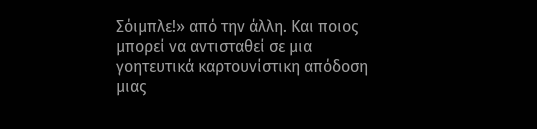Σόιμπλε!» από την άλλη. Και ποιος μπορεί να αντισταθεί σε μια γοητευτικά καρτουνίστικη απόδοση μιας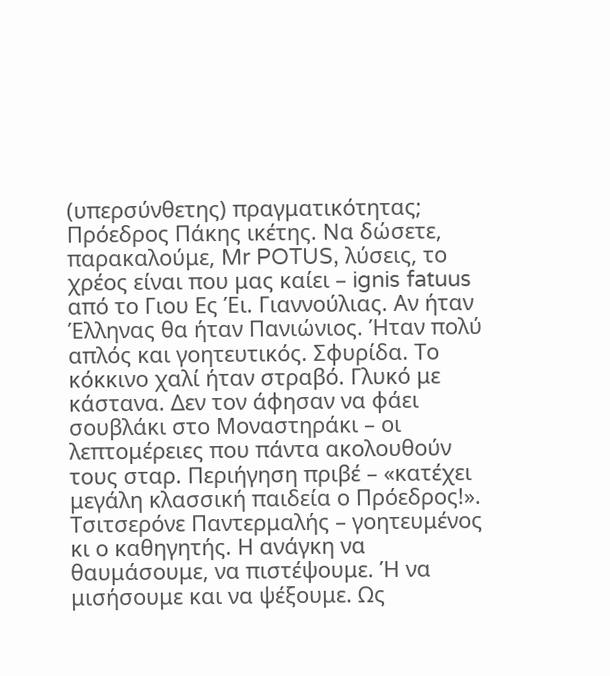(υπερσύνθετης) πραγματικότητας; Πρόεδρος Πάκης ικέτης. Να δώσετε, παρακαλούμε, Mr POTUS, λύσεις, το χρέος είναι που μας καίει – ignis fatuus από το Γιου Ες Έι. Γιαννούλιας. Αν ήταν Έλληνας θα ήταν Πανιώνιος. Ήταν πολύ απλός και γοητευτικός. Σφυρίδα. Το κόκκινο χαλί ήταν στραβό. Γλυκό με κάστανα. Δεν τον άφησαν να φάει σουβλάκι στο Μοναστηράκι – οι λεπτομέρειες που πάντα ακολουθούν τους σταρ. Περιήγηση πριβέ – «κατέχει μεγάλη κλασσική παιδεία ο Πρόεδρος!». Τσιτσερόνε Παντερμαλής – γοητευμένος κι ο καθηγητής. Η ανάγκη να θαυμάσουμε, να πιστέψουμε. Ή να μισήσουμε και να ψέξουμε. Ως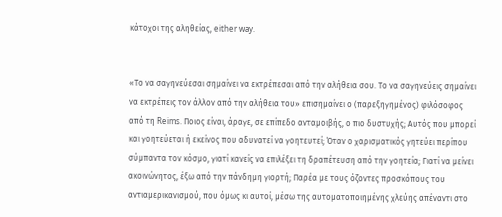κάτοχοι της αληθείας, either way.


«Το να σαγηνεύεσαι σημαίνει να εκτρέπεσαι από την αλήθεια σου. Το να σαγηνεύεις σημαίνει να εκτρέπεις τον άλλον από την αλήθεια του» επισημαίνει ο (παρεξηγημένος) φιλόσοφος από τη Reims. Ποιος είναι, άραγε, σε επίπεδο ανταμοιβής, ο πιο δυστυχής; Αυτός που μπορεί και γοητεύεται ή εκείνος που αδυνατεί να γοητευτεί; Όταν ο χαρισματικός γητεύει περίπου σύμπαντα τον κόσμο, γιατί κανείς να επιλέξει τη δραπέτευση από την γοητεία; Γιατί να μείνει ακοινώνητος, έξω από την πάνδημη γιορτή; Παρέα με τους όζοντες προσκόπους του αντιαμερικανισμού, που όμως κι αυτοί, μέσω της αυτοματοποιημένης χλεύης απέναντι στο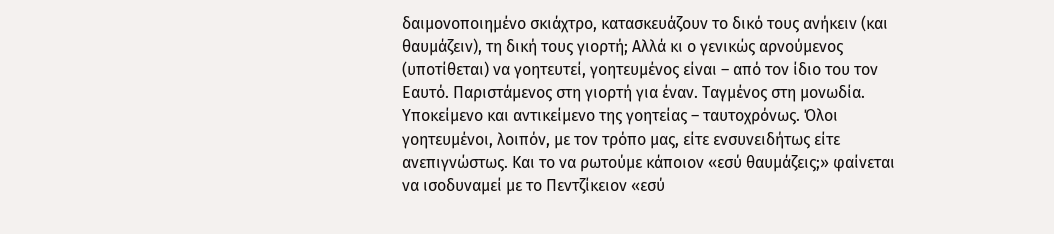δαιμονοποιημένο σκιάχτρο, κατασκευάζουν το δικό τους ανήκειν (και θαυμάζειν), τη δική τους γιορτή; Αλλά κι ο γενικώς αρνούμενος (υποτίθεται) να γοητευτεί, γοητευμένος είναι – από τον ίδιο του τον Εαυτό. Παριστάμενος στη γιορτή για έναν. Ταγμένος στη μονωδία. Υποκείμενο και αντικείμενο της γοητείας – ταυτοχρόνως. Όλοι γοητευμένοι, λοιπόν, με τον τρόπο μας, είτε ενσυνειδήτως είτε ανεπιγνώστως. Και το να ρωτούμε κάποιον «εσύ θαυμάζεις;» φαίνεται να ισοδυναμεί με το Πεντζίκειον «εσύ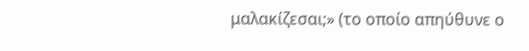μαλακίζεσαι;» (το οποίο απηύθυνε ο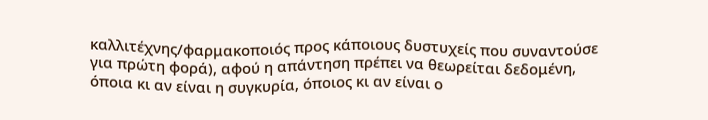καλλιτέχνης/φαρμακοποιός προς κάποιους δυστυχείς που συναντούσε για πρώτη φορά), αφού η απάντηση πρέπει να θεωρείται δεδομένη, όποια κι αν είναι η συγκυρία, όποιος κι αν είναι ο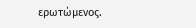ερωτώμενος.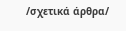/σχετικά άρθρα/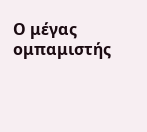Ο μέγας ομπαμιστής